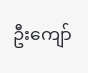ဦးကျော်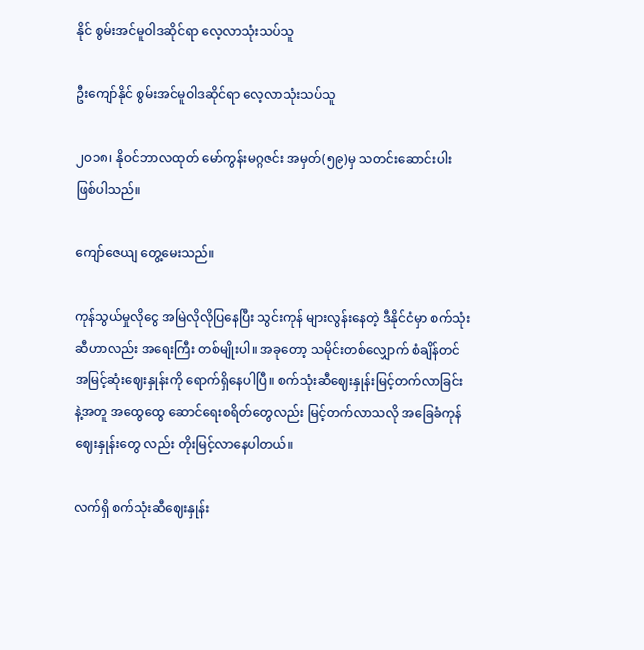နိုင် စွမ်းအင်မူဝါဒဆိုင်ရာ လေ့လာသုံးသပ်သူ

ဦးကျော်နိုင် စွမ်းအင်မူဝါဒဆိုင်ရာ လေ့လာသုံးသပ်သူ

၂ဝ၁၈၊ နိုဝင်ဘာလထုတ် မော်ကွန်းမဂ္ဂဇင်း အမှတ်(၅၉)မှ သတင်းဆောင်းပါး  ဖြစ်ပါသည်။

ကျော်ဇေယျ တွေ့မေးသည်။

ကုန်သွယ်မှုလိုငွေ အမြဲလိုလိုပြနေပြီး သွင်းကုန် များလွန်းနေတဲ့ ဒီနိုင်ငံမှာ စက်သုံးဆီဟာလည်း အရေးကြီး တစ်မျိုးပါ။ အခုတော့ သမိုင်းတစ်လျှောက် စံချိန်တင် အမြင့်ဆုံးဈေးနှုန်းကို ရောက်ရှိနေပါပြီ။ စက်သုံးဆီဈေးနှုန်းမြင့်တက်လာခြင်းနဲ့အတူ အထွေထွေ ဆောင်ရေးစရိတ်တွေလည်း မြင့်တက်လာသလို အခြေခံကုန်ဈေးနှုန်းတွေ လည်း တိုးမြင့်လာနေပါတယ်။

လက်ရှိ စက်သုံးဆီဈေးနှုန်း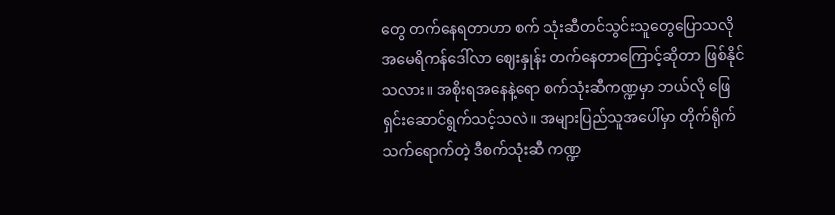တွေ တက်နေရတာဟာ စက် သုံးဆီတင်သွင်းသူတွေပြောသလို အမေရိကန်ဒေါ်လာ ဈေးနှုန်း တက်နေတာကြောင့်ဆိုတာ ဖြစ်နိုင်သလား။ အစိုးရအနေနဲ့ရော စက်သုံးဆီကဏ္ဍမှာ ဘယ်လို ဖြေရှင်းဆောင်ရွက်သင့်သလဲ။ အများပြည်သူအပေါ်မှာ တိုက်ရိုက်သက်ရောက်တဲ့ ဒီစက်သုံးဆီ ကဏ္ဍ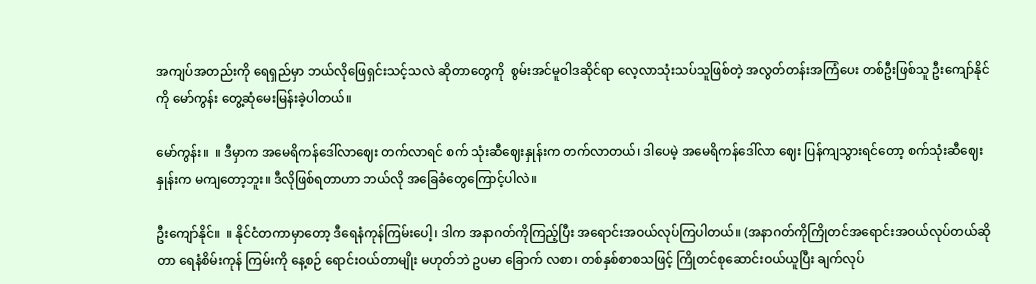အကျပ်အတည်းကို ရေရှည်မှာ ဘယ်လိုဖြေရှင်းသင့်သလဲ ဆိုတာတွေကို  စွမ်းအင်မူဝါဒဆိုင်ရာ လေ့လာသုံးသပ်သူဖြစ်တဲ့ အလွတ်တန်းအကြံပေး တစ်ဦးဖြစ်သူ ဦးကျော်နိုင်ကို မော်ကွန်း တွေ့ဆုံမေးမြန်းခဲ့ပါတယ်။

မော်ကွန်း။  ။ ဒီမှာက အမေရိကန်ဒေါ်လာဈေး တက်လာရင် စက် သုံးဆီဈေးနှုန်းက တက်လာတယ်၊ ဒါပေမဲ့ အမေရိကန်ဒေါ်လာ ဈေး ပြန်ကျသွားရင်တော့ စက်သုံးဆီဈေးနှုန်းက မကျတော့ဘူး။ ဒီလိုဖြစ်ရတာဟာ ဘယ်လို အခြေခံတွေကြောင့်ပါလဲ။

ဦးကျော်နိုင်။  ။ နိုင်ငံတကာမှာတော့ ဒီရေနံကုန်ကြမ်းပေါ့၊ ဒါက အနာဂတ်ကိုကြည့်ပြီး အရောင်းအဝယ်လုပ်ကြပါတယ်။ (အနာဂတ်ကိုကြိုတင်အရောင်းအဝယ်လုပ်တယ်ဆိုတာ ရေနံစိမ်းကုန် ကြမ်းကို နေ့စဉ် ရောင်းဝယ်တာမျိုး မဟုတ်ဘဲ ဥပမာ ခြောက် လစာ၊ တစ်နှစ်စာစသဖြင့် ကြိုတင်စုဆောင်းဝယ်ယူပြီး ချက်လုပ်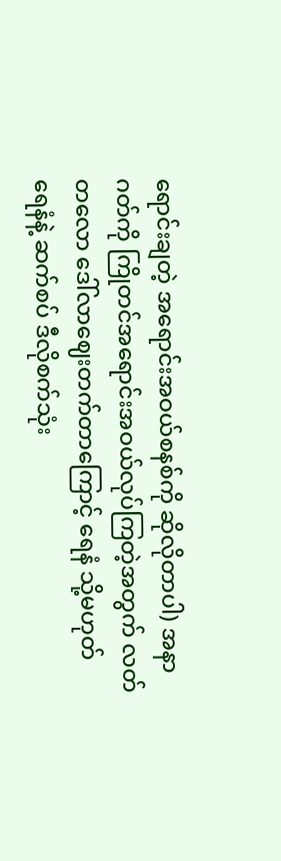ရောင်းချတဲ့ အရောင်းအဝယ်စနစ်ကို ဆိုလိုတာပါ) အနာဂတ်ကို ကြိုတင်အရောင်းအဝယ်လုပ်ကြတဲ့အတွက် လတ်တလော ဒေါ်လာဈေးတက်တာကြောင့် ရေနံ သို့မဟုတ် ရေနံနဲ့ ဆက်စပ် ဒီလိုစက်သုံး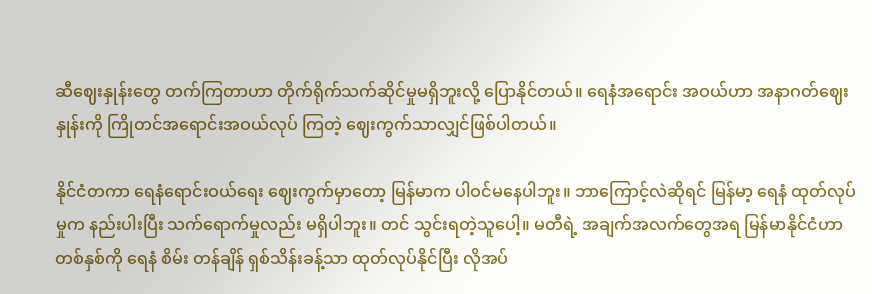ဆီဈေးနှုန်းတွေ တက်ကြတာဟာ တိုက်ရိုက်သက်ဆိုင်မှုမရှိဘူးလို့ ပြောနိုင်တယ်။ ရေနံအရောင်း အဝယ်ဟာ အနာဂတ်ဈေးနှုန်းကို ကြိုတင်အရောင်းအဝယ်လုပ် ကြတဲ့ ဈေးကွက်သာလျှင်ဖြစ်ပါတယ်။

နိုင်ငံတကာ ရေနံရောင်းဝယ်ရေး ဈေးကွက်မှာတော့ မြန်မာက ပါဝင်မနေပါဘူး။ ဘာကြောင့်လဲဆိုရင် မြန်မာ့ ရေနံ ထုတ်လုပ်မှုက နည်းပါးပြီး သက်ရောက်မှုလည်း မရှိပါဘူး။ တင် သွင်းရတဲ့သူပေါ့။ မတီရဲ့ အချက်အလက်တွေအရ မြန်မာနိုင်ငံဟာ တစ်နှစ်ကို ရေနံ စိမ်း တန်ချိန် ရှစ်သိန်းခန့်သာ ထုတ်လုပ်နိုင်ပြီး လိုအပ်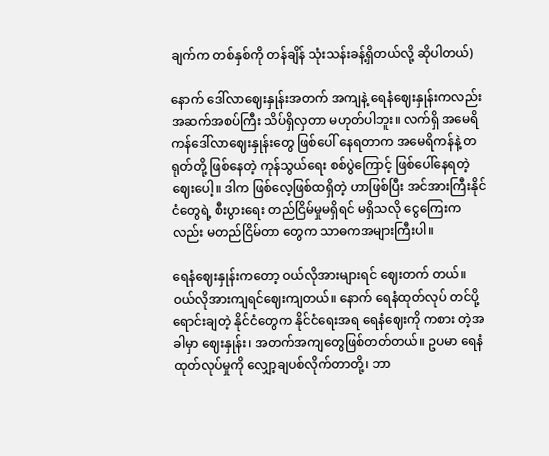ချက်က တစ်နှစ်ကို တန်ချိန် သုံးသန်းခန့်ရှိတယ်လို့ ဆိုပါတယ်)

နောက် ဒေါ်လာဈေးနှုန်းအတက် အကျနဲ့ ရေနံဈေးနှုန်းကလည်း အဆက်အစပ်ကြီး သိပ်ရှိလှတာ မဟုတ်ပါဘူး။ လက်ရှိ အမေရိကန်ဒေါ်လာဈေးနှုန်းတွေ ဖြစ်ပေါ် နေရတာက အမေရိကန်နဲ့ တရုတ်တို့ ဖြစ်နေတဲ့ ကုန်သွယ်ရေး စစ်ပွဲကြောင့် ဖြစ်ပေါ်နေရတဲ့ ဈေးပေါ့။ ဒါက ဖြစ်လေ့ဖြစ်ထရှိတဲ့ ဟာဖြစ်ပြီး အင်အားကြီးနိုင်ငံတွေရဲ့ စီးပွားရေး တည်ငြိမ်မှုမရှိရင် မရှိသလို ငွေကြေးကလည်း မတည်ငြိမ်တာ တွေက သာဓကအများကြီးပါ။

ရေနံဈေးနှုန်းကတော့ ဝယ်လိုအားများရင် ဈေးတက် တယ်။ ဝယ်လိုအားကျရင်ဈေးကျတယ်။ နောက် ရေနံထုတ်လုပ် တင်ပို့ ရောင်းချတဲ့ နိုင်ငံတွေက နိုင်ငံရေးအရ ရေနံဈေးကို ကစား တဲ့အခါမှာ ဈေးနှုန်း၊ အတက်အကျတွေဖြစ်တတ်တယ်။ ဥပမာ ရေနံထုတ်လုပ်မှုကို လျှော့ချပစ်လိုက်တာတို့၊ ဘာ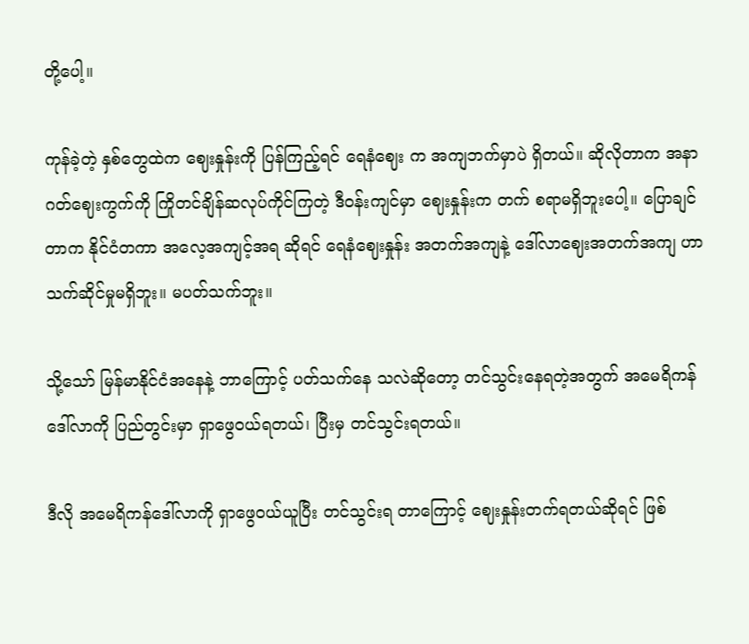တို့ပေါ့။

ကုန်ခဲ့တဲ့ နှစ်တွေထဲက ဈေးနှုန်းကို ပြန်ကြည့်ရင် ရေနံဈေး က အကျဘက်မှာပဲ ရှိတယ်။ ဆိုလိုတာက အနာဂတ်ဈေးကွက်ကို ကြိုတင်ချိန်ဆလုပ်ကိုင်ကြတဲ့ ဒီဝန်းကျင်မှာ ဈေးနှုန်းက တက် စရာမရှိဘူးပေါ့။ ပြောချင်တာက နိုင်ငံတကာ အလေ့အကျင့်အရ ဆိုရင် ရေနံဈေးနှုန်း အတက်အကျနဲ့ ဒေါ်လာဈေးအတက်အကျ ဟာ သက်ဆိုင်မှုမရှိဘူး။ မပတ်သက်ဘူး။

သို့သော် မြန်မာနိုင်ငံအနေနဲ့ ဘာကြောင့် ပတ်သက်နေ သလဲဆိုတော့ တင်သွင်းနေရတဲ့အတွက် အမေရိကန်ဒေါ်လာကို ပြည်တွင်းမှာ ရှာဖွေဝယ်ရတယ်၊ ပြီးမှ တင်သွင်းရတယ်။

ဒီလို အမေရိကန်ဒေါ်လာကို ရှာဖွေဝယ်ယူပြီး တင်သွင်းရ တာကြောင့် ဈေးနှုန်းတက်ရတယ်ဆိုရင် ဖြစ်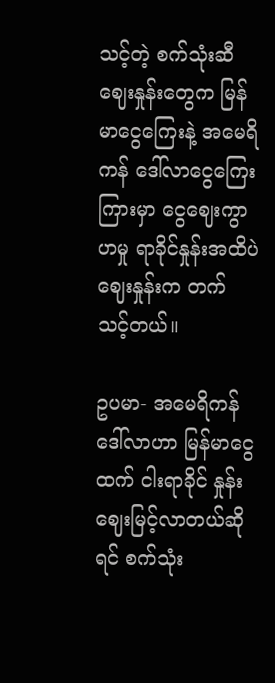သင့်တဲ့ စက်သုံးဆီ ဈေးနှုန်းတွေက မြန်မာငွေကြေးနဲ့ အမေရိကန် ဒေါ်လာငွေကြေး ကြားမှာ ငွေဈေးကွာဟမှု ရာခိုင်နှုန်းအထိပဲ ဈေးနှုန်းက တက် သင့်တယ်။

ဥပမာ- အမေရိကန်ဒေါ်လာဟာ မြန်မာငွေထက် ငါးရာခိုင် နှုန်းဈေးမြင့်လာတယ်ဆိုရင် စက်သုံး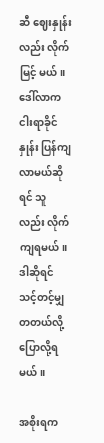ဆီ ဈေးနှုန်းလည်း လိုက်မြင့် မယ်။ ဒေါ်လာက ငါးရာခိုင်နှုန်း ပြန်ကျလာမယ်ဆိုရင် သူလည်း လိုက်ကျရမယ်။ ဒါဆိုရင် သင့်တင့်မျှတတယ်လို့ ပြောလို့ရမယ်။

အစိုးရက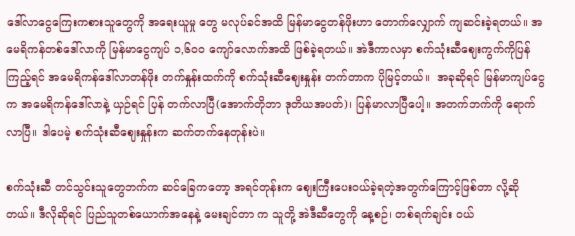ဒေါ်လာငွေကြေးကစားသူတွေကို အရေးယူမှု တွေ မလုပ်ခင်အထိ မြန်မာငွေတန်ဖိုးဟာ တောက်လျှောက် ကျဆင်းခဲ့ရတယ်။ အမေရိကန်တစ်ဒေါ်လာကို မြန်မာငွေကျပ် ၁,၆၀၀ ကျော်လောက်အထိ ဖြစ်ခဲ့ရတယ်။ အဲဒီကာလမှာ စက်သုံးဆီဈေးကွက်ကိုပြန်ကြည့်ရင် အမေရိကန်ဒေါ်လာတန်ဖိုး တက်နှုန်းထက်ကို စက်သုံးဆီဈေးနှုန်း တက်တာက ပိုမြင့်တယ်။  အခုဆိုရင် မြန်မာကျပ်ငွေက အမေရိကန်ဒေါ်လာနဲ့ ယှဉ်ရင် ပြန် တက်လာပြီ(အောက်တိုဘာ ဒုတိယအပတ်)၊ ပြန်မာလာပြီပေါ့။ အတက်ဘက်ကို ရောက်လာပြီ။ ဒါပေမဲ့ စက်သုံးဆီဈေးနှုန်းက ဆက်တက်နေတုန်းပဲ။

စက်သုံးဆီ တင်သွင်းသူတွေဘက်က ဆင်ခြေကတော့ အရင်တုန်းက ဈေးကြီးပေးဝယ်ခဲ့ရတဲ့အတွက်ကြောင့်ဖြစ်တာ လို့ဆိုတယ်။ ဒီလိုဆိုရင် ပြည်သူတစ်ယောက်အနေနဲ့ မေးချင်တာ က သူတို့ အဲဒီဆီတွေကို နေ့စဉ်၊ တစ်ရက်ချင်း ဝယ်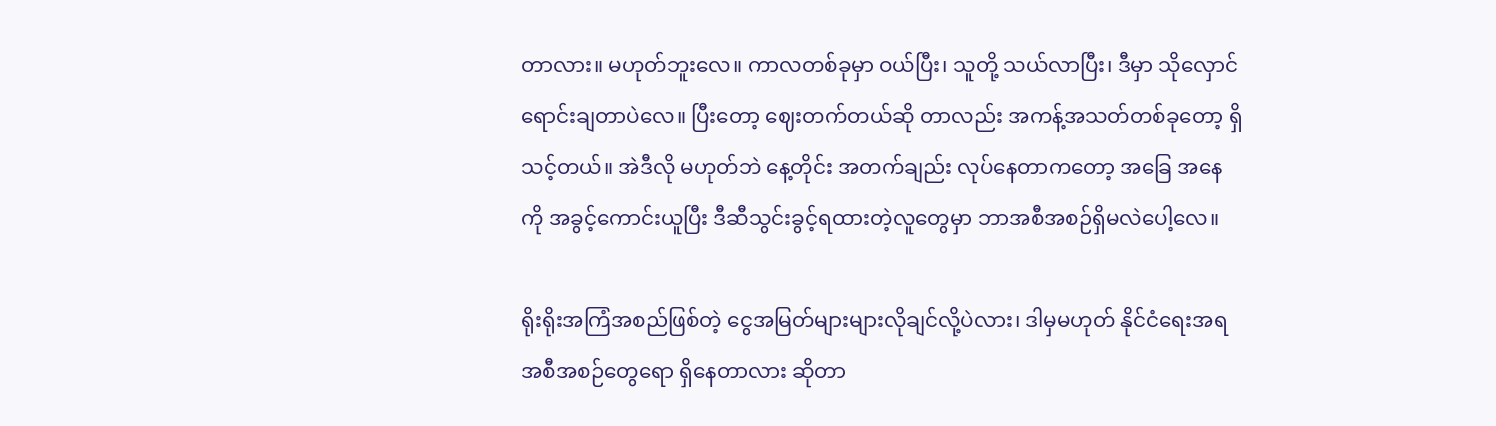တာလား။ မဟုတ်ဘူးလေ။ ကာလတစ်ခုမှာ ဝယ်ပြီး၊ သူတို့ သယ်လာပြီး၊ ဒီမှာ သိုလှောင်ရောင်းချတာပဲလေ။ ပြီးတော့ ဈေးတက်တယ်ဆို တာလည်း အကန့်အသတ်တစ်ခုတော့ ရှိသင့်တယ်။ အဲဒီလို မဟုတ်ဘဲ နေ့တိုင်း အတက်ချည်း လုပ်နေတာကတော့ အခြေ အနေကို အခွင့်ကောင်းယူပြီး ဒီဆီသွင်းခွင့်ရထားတဲ့လူတွေမှာ ဘာအစီအစဉ်ရှိမလဲပေါ့လေ။

ရိုးရိုးအကြံအစည်ဖြစ်တဲ့ ငွေအမြတ်များများလိုချင်လို့ပဲလား၊ ဒါမှမဟုတ် နိုင်ငံရေးအရ အစီအစဉ်တွေရော ရှိနေတာလား ဆိုတာ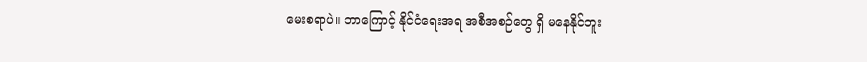မေးစရာပဲ။ ဘာကြောင့် နိုင်ငံရေးအရ အစီအစဉ်တွေ ရှိ မနေနိုင်ဘူး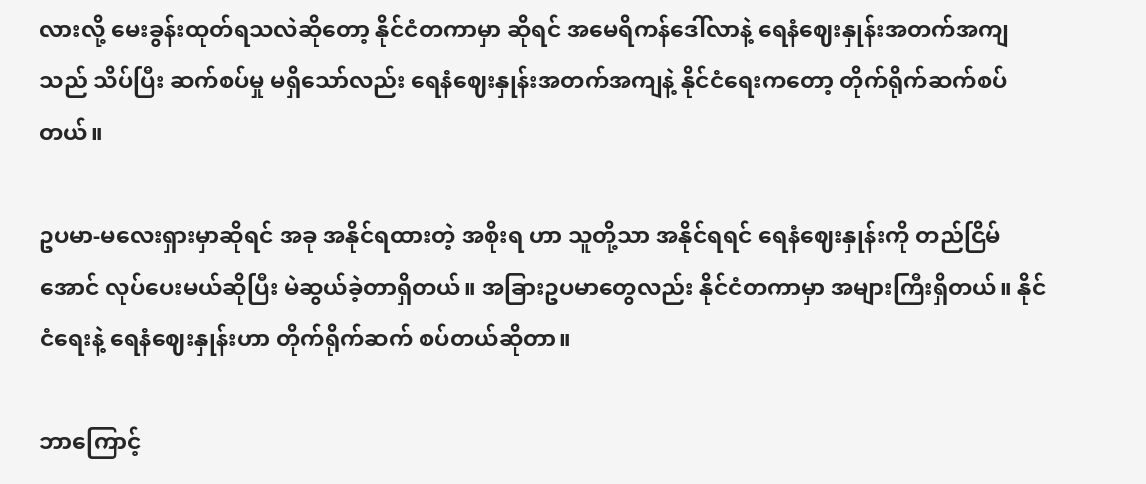လားလို့ မေးခွန်းထုတ်ရသလဲဆိုတော့ နိုင်ငံတကာမှာ ဆိုရင် အမေရိကန်ဒေါ်လာနဲ့ ရေနံဈေးနှုန်းအတက်အကျသည် သိပ်ပြီး ဆက်စပ်မှု မရှိသော်လည်း ရေနံဈေးနှုန်းအတက်အကျနဲ့ နိုင်ငံရေးကတော့ တိုက်ရိုက်ဆက်စပ်တယ်။

ဥပမာ-မလေးရှားမှာဆိုရင် အခု အနိုင်ရထားတဲ့ အစိုးရ ဟာ သူတို့သာ အနိုင်ရရင် ရေနံဈေးနှုန်းကို တည်ငြိမ်အောင် လုပ်ပေးမယ်ဆိုပြီး မဲဆွယ်ခဲ့တာရှိတယ်။ အခြားဥပမာတွေလည်း နိုင်ငံတကာမှာ အများကြီးရှိတယ်။ နိုင်ငံရေးနဲ့ ရေနံဈေးနှုန်းဟာ တိုက်ရိုက်ဆက် စပ်တယ်ဆိုတာ။

ဘာကြောင့်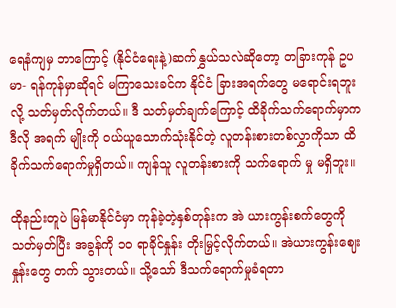ရေနံကျမှ ဘာကြောင့် (နိုင်ငံရေးနဲ့)ဆက်နွှယ်သလဲဆိုတော့ တခြားကုန် ဥပမာ- ရန်ကုန်မှာဆိုရင် မကြာသေးခင်က နိုင်ငံ ခြားအရက်တွေ မရောင်းရဘူးလို့ သတ်မှတ်လိုက်တယ်။ ဒီ သတ်မှတ်ချက်ကြောင့် ထိခိုက်သက်ရောက်မှာက ဒီလို အရက် မျိုးကို ဝယ်ယူသောက်သုံးနိုင်တဲ့ လူတန်းစားတစ်လွှာကိုသာ ထိ ခိုက်သက်ရောက်မှုရှိတယ်။ ကျန်သူ လူတန်းစားကို သက်ရောက် မှု မရှိဘူး။

ထိုနည်းတူပဲ မြန်မာနိုင်ငံမှာ ကုန်ခဲ့တဲ့နှစ်တုန်းက အဲ ယားကွန်းစက်တွေကို သတ်မှတ်ပြီး အခွန်ကို ၁၀ ရာခိုင်နှုန်း တိုးမြှင့်လိုက်တယ်။ အဲယားကွန်းဈေးနှုန်းတွေ တက် သွားတယ်။ သို့သော် ဒီသက်ရောက်မှုခံရတာ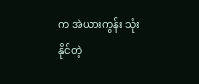က အဲယားကွန်း သုံးနိုင်တဲ့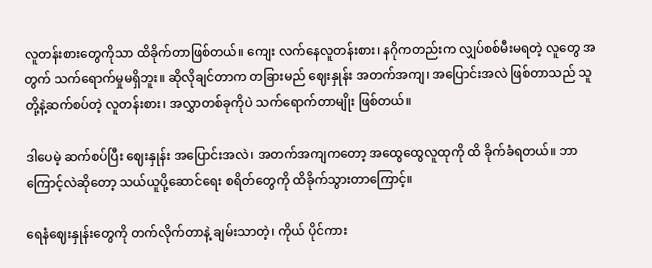လူတန်းစားတွေကိုသာ ထိခိုက်တာဖြစ်တယ်။ ကျေး လက်နေလူတန်းစား၊ နဂိုကတည်းက လျှပ်စစ်မီးမရတဲ့ လူတွေ အတွက် သက်ရောက်မှုမရှိဘူး။ ဆိုလိုချင်တာက တခြားမည် ဈေးနှုန်း အတက်အကျ၊ အပြောင်းအလဲ ဖြစ်တာသည် သူတို့နဲ့ဆက်စပ်တဲ့ လူတန်းစား၊ အလွှာတစ်ခုကိုပဲ သက်ရောက်တာမျိုး ဖြစ်တယ်။

ဒါပေမဲ့ ဆက်စပ်ပြီး ဈေးနှုန်း အပြောင်းအလဲ၊ အတက်အကျကတော့ အထွေထွေလူထုကို ထိ ခိုက်ခံရတယ်။ ဘာကြောင့်လဲဆိုတော့ သယ်ယူပို့ဆောင်ရေး စရိတ်တွေကို ထိခိုက်သွားတာကြောင့်။

ရေနံဈေးနှုန်းတွေကို တက်လိုက်တာနဲ့ ချမ်းသာတဲ့၊ ကိုယ် ပိုင်ကား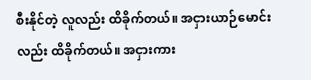စီးနိုင်တဲ့ လူလည်း ထိခိုက်တယ်။ အငှားယာဉ်မောင်း လည်း ထိခိုက်တယ်။ အငှားကား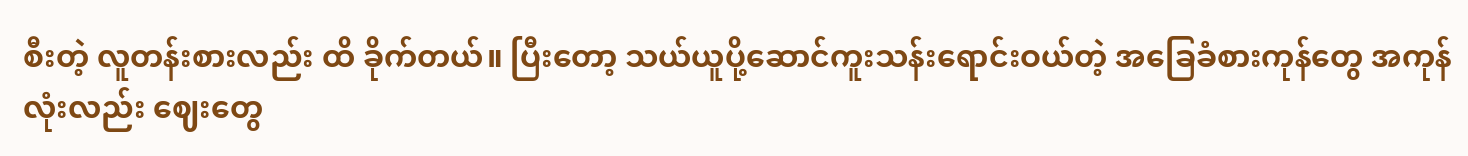စီးတဲ့ လူတန်းစားလည်း ထိ ခိုက်တယ်။ ပြီးတော့ သယ်ယူပို့ဆောင်ကူးသန်းရောင်းဝယ်တဲ့ အခြေခံစားကုန်တွေ အကုန်လုံးလည်း ဈေးတွေ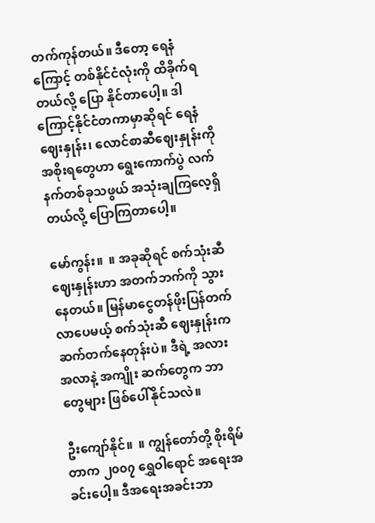တက်ကုန်တယ်။ ဒီတော့ ရေနံကြောင့် တစ်နိုင်ငံလုံးကို ထိခိုက်ရတယ်လို့ ပြော နိုင်တာပေါ့။ ဒါကြောင့်နိုင်ငံတကာမှာဆိုရင် ရေနံဈေးနှုန်း၊ လောင်စာဆီဈေးနှုန်းကို အစိုးရတွေဟာ ရွေးကောက်ပွဲ လက် နက်တစ်ခုသဖွယ် အသုံးချကြလေ့ရှိတယ်လို့ ပြောကြတာပေါ့။

မော်ကွန်း။  ။ အခုဆိုရင် စက်သုံးဆီဈေးနှုန်းဟာ အတက်ဘက်ကို သွားနေတယ်။ မြန်မာငွေတန်ဖိုးပြန်တက်လာပေမယ့် စက်သုံးဆီ ဈေးနှုန်းက ဆက်တက်နေတုန်းပဲ။ ဒီရဲ့ အလားအလာနဲ့ အကျိုး ဆက်တွေက ဘာတွေများ ဖြစ်ပေါ်နိုင်သလဲ။

ဦးကျော်နိုင်။  ။ ကျွန်တော်တို့ စိုးရိမ်တာက ၂၀၀၇ ရွှေဝါရောင် အရေးအခင်းပေါ့။ ဒီအရေးအခင်းဘာ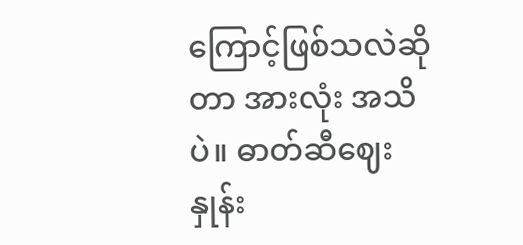ကြောင့်ဖြစ်သလဲဆိုတာ အားလုံး အသိပဲ။ ဓာတ်ဆီဈေးနှုန်း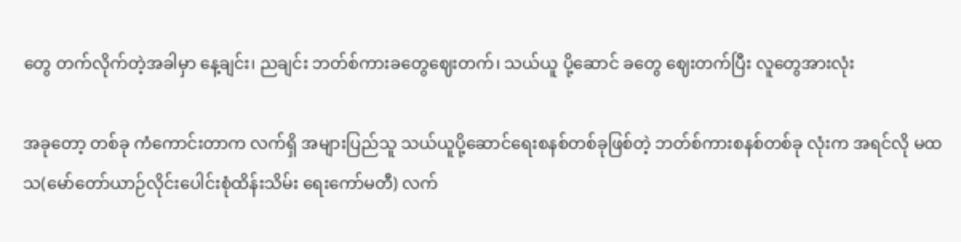တွေ တက်လိုက်တဲ့အခါမှာ နေ့ချင်း၊ ညချင်း ဘတ်စ်ကားခတွေဈေးတက်၊ သယ်ယူ ပို့ဆောင် ခတွေ ဈေးတက်ပြီး လူတွေအားလုံး

အခုတော့ တစ်ခု ကံကောင်းတာက လက်ရှိ အများပြည်သူ သယ်ယူပို့ဆောင်ရေးစနစ်တစ်ခုဖြစ်တဲ့ ဘတ်စ်ကားစနစ်တစ်ခု လုံးက အရင်လို မထသ(မော်တော်ယာဉ်လိုင်းပေါင်းစုံထိန်းသိမ်း ရေးကော်မတီ) လက်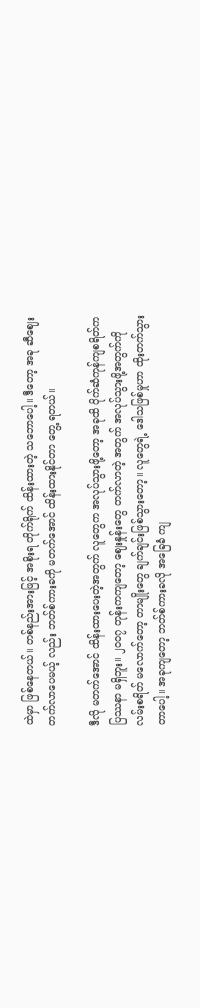ထဲမှာ ဖြစ်နေတယ်။ တစ်နည်းအားဖြင့် အစိုးရ တိုက်ရိုက် ထိန်းထားတဲ့ သဘောပေါ့။ ဒီတော့ အခု ဆီဈေး တက်လာပေမယ့် လည်း ဘတ်စ်ကားခကို မတက်အောင် ထိန်းထားနိုင်တာ တွေ့ ရတယ်။

ဒီလို မတက်အောင် ထိန်းထားပေးတဲ့အတွက် လူတွေက အလုပ်သွားဖို့တော့ အခုထိ ပိုက်ဆံကုန်ကျစရိတ်က ပြဿနာ မရှိဘူး။ ၂၀၀၇ တုန်းကကျတော့ ဈေးနှုန်းတွေ တက်လာတဲ့ အတွက် အလုပ်သွားဖို့အတွက်ကို လမ်းစရိတ် မလောက်တော့ တာမျိုးတွေ ချက်ချင်းဖြစ်သွားတော့။ လူတွေရဲ့ ဒေါသဖြစ်မှုဟာ ထိုးတက်သွားတာပေါ့။ အခုကျတော့ ဘတ်စ်ကားခလို အခြေခံ ကျ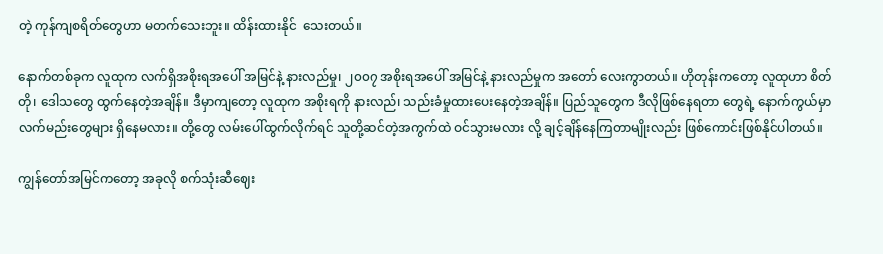တဲ့ ကုန်ကျစရိတ်တွေဟာ မတက်သေးဘူး။ ထိန်းထားနိုင်  သေးတယ်။

နောက်တစ်ခုက လူထုက လက်ရှိအစိုးရအပေါ် အမြင်နဲ့ နားလည်မှု၊ ၂၀၀၇ အစိုးရအပေါ် အမြင်နဲ့ နားလည်မှုက အတော် လေးကွာတယ်။ ဟိုတုန်းကတော့ လူထုဟာ စိတ်တို၊ ဒေါသတွေ ထွက်နေတဲ့အချိန်။ ဒီမှာကျတော့ လူထုက အစိုးရကို နားလည်၊ သည်းခံမှုထားပေးနေတဲ့အချိန်။ ပြည်သူတွေက ဒီလိုဖြစ်နေရတာ တွေရဲ့ နောက်ကွယ်မှာ လက်မည်းတွေများ ရှိနေမလား။ တို့တွေ လမ်းပေါ်ထွက်လိုက်ရင် သူတို့ဆင်တဲ့အကွက်ထဲ ဝင်သွားမလား လို့ ချင့်ချိန်နေကြတာမျိုးလည်း ဖြစ်ကောင်းဖြစ်နိုင်ပါတယ်။

ကျွန်တော်အမြင်ကတော့ အခုလို စက်သုံးဆီဈေး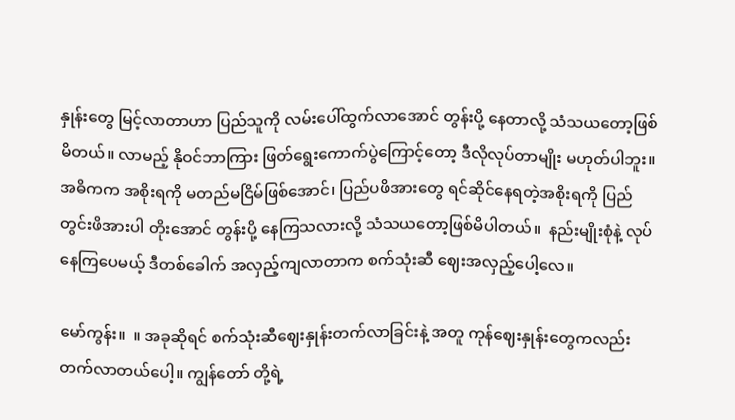နှုန်းတွေ မြင့်လာတာဟာ ပြည်သူကို လမ်းပေါ်ထွက်လာအောင် တွန်းပို့ နေတာလို့ သံသယတော့ဖြစ်မိတယ်။ လာမည့် နိုဝင်ဘာကြား ဖြတ်ရွေးကောက်ပွဲကြောင့်တော့ ဒီလိုလုပ်တာမျိုး မဟုတ်ပါဘူး။ အဓိကက အစိုးရကို မတည်မငြိမ်ဖြစ်အောင်၊ ပြည်ပဖိအားတွေ ရင်ဆိုင်နေရတဲ့အစိုးရကို ပြည်တွင်းဖိအားပါ တိုးအောင် တွန်းပို့ နေကြသလားလို့ သံသယတော့ဖြစ်မိပါတယ်။  နည်းမျိုးစုံနဲ့ လုပ် နေကြပေမယ့် ဒီတစ်ခေါက် အလှည့်ကျလာတာက စက်သုံးဆီ ဈေးအလှည့်ပေါ့လေ။

မော်ကွန်း။  ။ အခုဆိုရင် စက်သုံးဆီဈေးနှုန်းတက်လာခြင်းနဲ့ အတူ ကုန်ဈေးနှုန်းတွေကလည်း တက်လာတယ်ပေါ့။ ကျွန်တော် တို့ရဲ့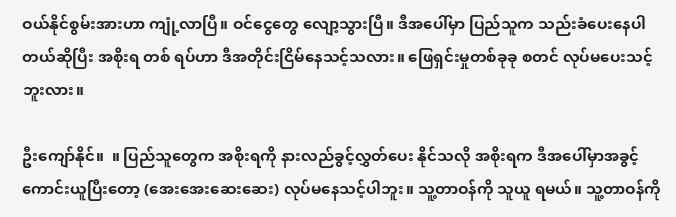ဝယ်နိုင်စွမ်းအားဟာ ကျုံ့လာပြီ။ ဝင်ငွေတွေ လျော့သွားပြီ။ ဒီအပေါ်မှာ ပြည်သူက သည်းခံပေးနေပါတယ်ဆိုပြီး အစိုးရ တစ် ရပ်ဟာ ဒီအတိုင်းငြိမ်နေသင့်သလား။ ဖြေရှင်းမှုတစ်ခုခု စတင် လုပ်မပေးသင့်ဘူးလား။

ဦးကျော်နိုင်။  ။ ပြည်သူတွေက အစိုးရကို နားလည်ခွင့်လွှတ်ပေး နိုင်သလို အစိုးရက ဒီအပေါ်မှာအခွင့်ကောင်းယူပြီးတော့ (အေးအေးဆေးဆေး) လုပ်မနေသင့်ပါဘူး။ သူ့တာဝန်ကို သူယူ ရမယ်။ သူ့တာဝန်ကို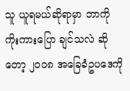သူ ယူရမယ်ဆိုရာမှာ ဘာကို ကိုးကားပြော ချင်သလဲ ဆိုတော့ ၂၀၀၈ အခြေခံဥပဒေကို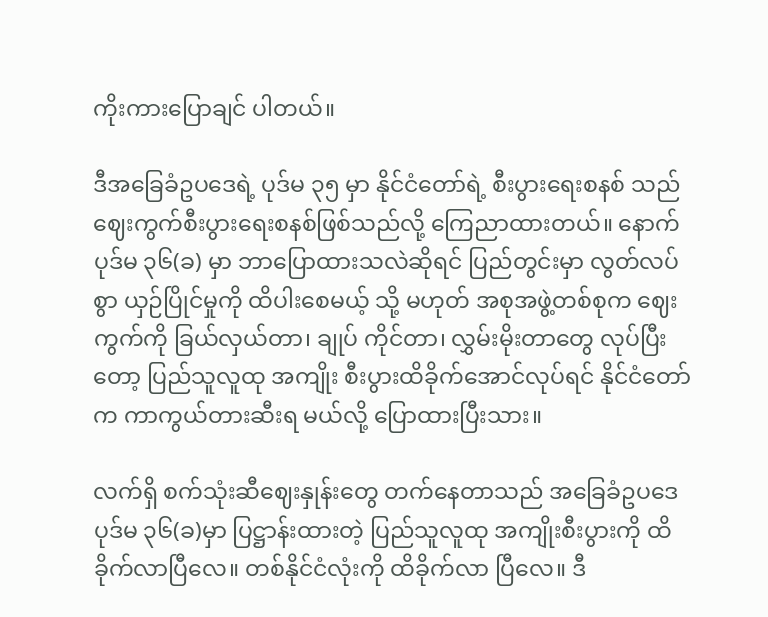ကိုးကားပြောချင် ပါတယ်။

ဒီအခြေခံဥပဒေရဲ့ ပုဒ်မ ၃၅ မှာ နိုင်ငံတော်ရဲ့ စီးပွားရေးစနစ် သည် ဈေးကွက်စီးပွားရေးစနစ်ဖြစ်သည်လို့ ကြေညာထားတယ်။ နောက် ပုဒ်မ ၃၆(ခ) မှာ ဘာပြောထားသလဲဆိုရင် ပြည်တွင်းမှာ လွတ်လပ်စွာ ယှဉ်ပြိုင်မှုကို ထိပါးစေမယ့် သို့ မဟုတ် အစုအဖွဲ့တစ်စုက ဈေးကွက်ကို ခြယ်လှယ်တာ၊ ချုပ် ကိုင်တာ၊ လွှမ်းမိုးတာတွေ လုပ်ပြီးတော့ ပြည်သူလူထု အကျိုး စီးပွားထိခိုက်အောင်လုပ်ရင် နိုင်ငံတော်က ကာကွယ်တားဆီးရ မယ်လို့ ပြောထားပြီးသား။

လက်ရှိ စက်သုံးဆီဈေးနှုန်းတွေ တက်နေတာသည် အခြေခံဥပဒေပုဒ်မ ၃၆(ခ)မှာ ပြဋ္ဌာန်းထားတဲ့ ပြည်သူလူထု အကျိုးစီးပွားကို ထိခိုက်လာပြီလေ။ တစ်နိုင်ငံလုံးကို ထိခိုက်လာ ပြီလေ။ ဒီ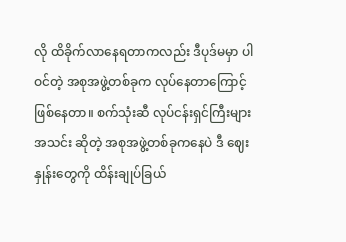လို ထိခိုက်လာနေရတာကလည်း ဒီပုဒ်မမှာ ပါဝင်တဲ့ အစုအဖွဲ့တစ်ခုက လုပ်နေတာကြောင့် ဖြစ်နေတာ။ စက်သုံးဆီ လုပ်ငန်းရှင်ကြီးများအသင်း ဆိုတဲ့ အစုအဖွဲ့တစ်ခုကနေပဲ ဒီ ဈေးနှုန်းတွေကို ထိန်းချုပ်ခြယ်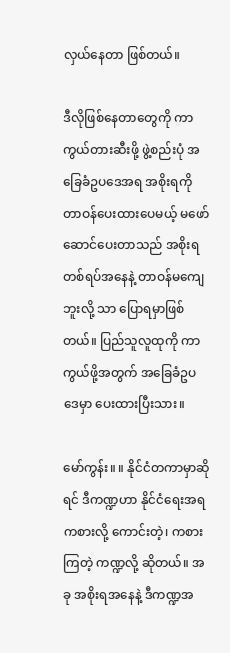လှယ်နေတာ ဖြစ်တယ်။

ဒီလိုဖြစ်နေတာတွေကို ကာကွယ်တားဆီးဖို့ ဖွဲ့စည်းပုံ အခြေခံဥပဒေအရ အစိုးရကို တာဝန်ပေးထားပေမယ့် မဖော် ဆောင်ပေးတာသည် အစိုးရတစ်ရပ်အနေနဲ့ တာဝန်မကျေဘူးလို့ သာ ပြောရမှာဖြစ်တယ်။ ပြည်သူလူထုကို ကာကွယ်ဖို့အတွက် အခြေခံဥပဒေမှာ ပေးထားပြီးသား။

မော်ကွန်း။ ။ နိုင်ငံတကာမှာဆိုရင် ဒီကဏ္ဍဟာ နိုင်ငံရေးအရ ကစားလို့ ကောင်းတဲ့၊ ကစားကြတဲ့ ကဏ္ဍလို့ ဆိုတယ်။ အခု အစိုးရအနေနဲ့ ဒီကဏ္ဍအ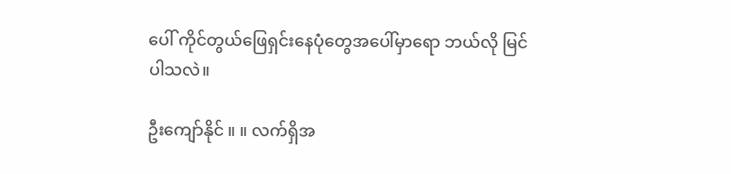ပေါ် ကိုင်တွယ်ဖြေရှင်းနေပုံတွေအပေါ်မှာရော ဘယ်လို မြင်ပါသလဲ။

ဦးကျော်နိုင် ။ ။ လက်ရှိအ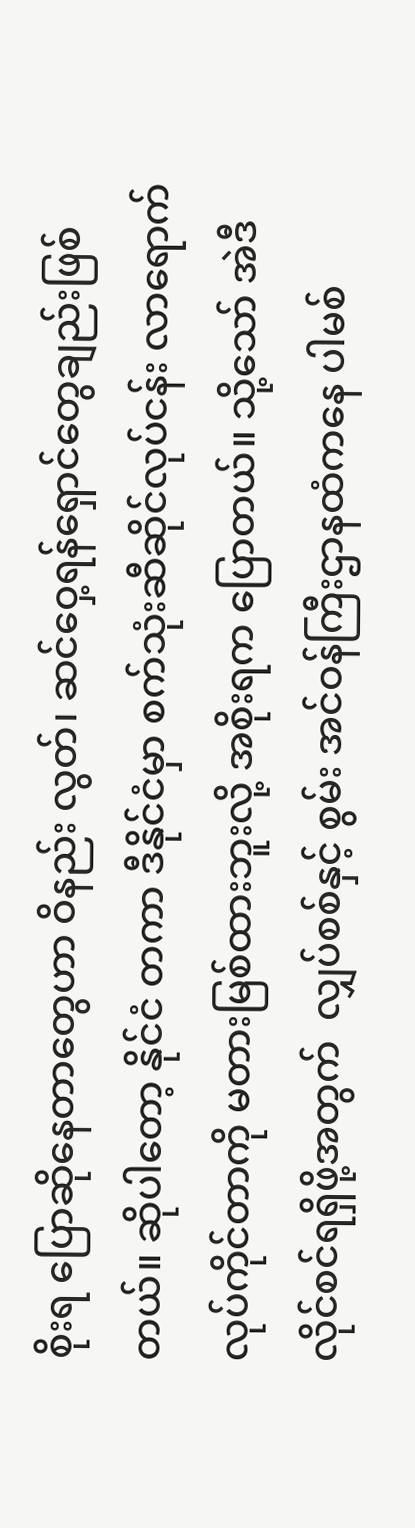စိုးရ ပြောဆိုနေတာတွေဟာ ဝိနည်း လွတ်၊ ဆင်ဝှေ့ရန်ရှောင်တွေချည်းဖြစ်တယ်။ ဆိုပါတော့ နိုင်ငံ တကာ ဒီနိုင်ငံမှာ စက်သုံးဆီဆိုင်လုပ်ငန်း လာရောက်လုပ်ကိုင်တာကို မတားမြစ်ထားဘူးလို့ အစိုးရက ပြောတယ်။ သို့သော် အဲဒီလိုင်စင်ရရှိဖို့အတွက်  လျှပ်စစ်နှင့် စွမ်း အင်ဝန်ကြီးဌာနထံကနေ ပါမစ်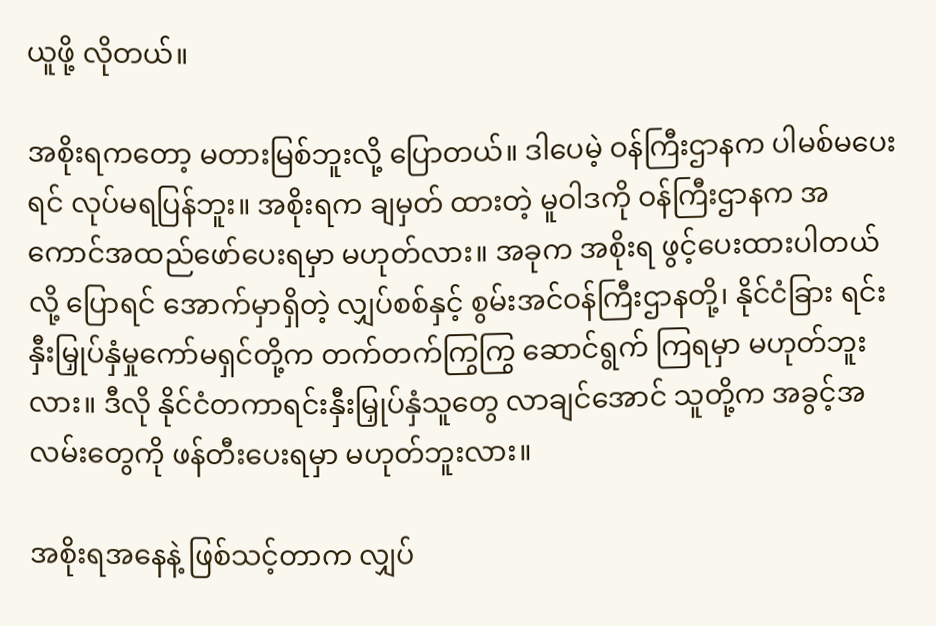ယူဖို့ လိုတယ်။

အစိုးရကတော့ မတားမြစ်ဘူးလို့ ပြောတယ်။ ဒါပေမဲ့ ဝန်ကြီးဌာနက ပါမစ်မပေးရင် လုပ်မရပြန်ဘူး။ အစိုးရက ချမှတ် ထားတဲ့ မူဝါဒကို ဝန်ကြီးဌာနက အကောင်အထည်ဖော်ပေးရမှာ မဟုတ်လား။ အခုက အစိုးရ ဖွင့်ပေးထားပါတယ်လို့ ပြောရင် အောက်မှာရှိတဲ့ လျှပ်စစ်နှင့် စွမ်းအင်ဝန်ကြီးဌာနတို့၊ နိုင်ငံခြား ရင်းနှီးမြှုပ်နှံမှုကော်မရှင်တို့က တက်တက်ကြွကြွ ဆောင်ရွက် ကြရမှာ မဟုတ်ဘူးလား။ ဒီလို နိုင်ငံတကာရင်းနှီးမြှုပ်နှံသူတွေ လာချင်အောင် သူတို့က အခွင့်အလမ်းတွေကို ဖန်တီးပေးရမှာ မဟုတ်ဘူးလား။

အစိုးရအနေနဲ့ ဖြစ်သင့်တာက လျှပ်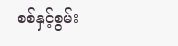စစ်နှင့်စွမ်း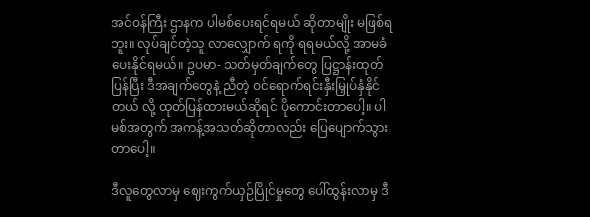အင်ဝန်ကြီး ဌာနက ပါမစ်ပေးရင်ရမယ် ဆိုတာမျိုး မဖြစ်ရဘူး။ လုပ်ချင်တဲ့သူ လာလျှောက် ရကို ရရမယ်လို့ အာမခံပေးနိုင်ရမယ်။ ဥပမာ- သတ်မှတ်ချက်တွေ ပြဋ္ဌာန်းထုတ်ပြန်ပြီး ဒီအချက်တွေနဲ့ ညီတဲ့ ဝင်ရောက်ရင်းနှီးမြှုပ်နှံနိုင်တယ် လို့ ထုတ်ပြန်ထားမယ်ဆိုရင် ပိုကောင်းတာပေါ့။ ပါမစ်အတွက် အကန့်အသတ်ဆိုတာလည်း ပြေပျောက်သွားတာပေါ့။

ဒီလူတွေလာမှ ဈေးကွက်ယှဉ်ပြိုင်မှုတွေ ပေါ်ထွန်းလာမှ ဒီ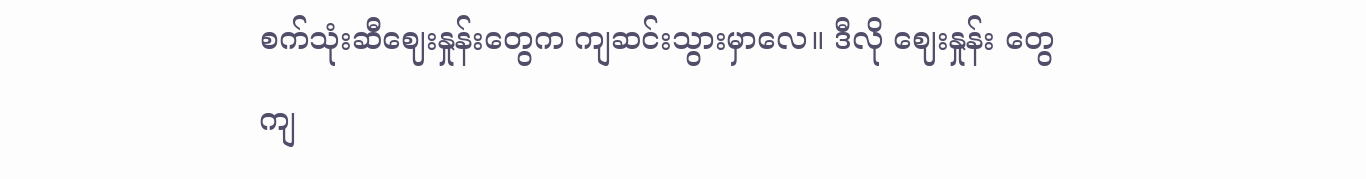စက်သုံးဆီဈေးနှုန်းတွေက ကျဆင်းသွားမှာလေ။ ဒီလို ဈေးနှုန်း တွေ ကျ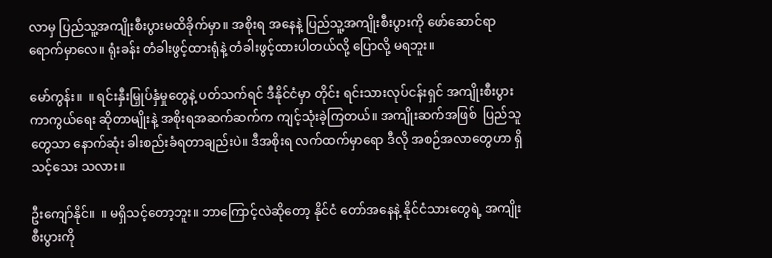လာမှ ပြည်သူ့အကျိုးစီးပွားမထိခိုက်မှာ။ အစိုးရ အနေနဲ့ ပြည်သူ့အကျိုးစီးပွားကို ဖော်ဆောင်ရာ ရောက်မှာလေ။ ရုံးခန်း တံခါးဖွင့်ထားရုံနဲ့ တံခါးဖွင့်ထားပါတယ်လို့ ပြောလို့ မရဘူး။

မော်ကွန်း။  ။ ရင်းနှီးမြှုပ်နှံမှုတွေနဲ့ ပတ်သက်ရင် ဒီနိုင်ငံမှာ တိုင်း ရင်းသားလုပ်ငန်းရှင် အကျိုးစီးပွား ကာကွယ်ရေး ဆိုတာမျိုးနဲ့ အစိုးရအဆက်ဆက်က ကျင့်သုံးခဲ့ကြတယ်။ အကျိုးဆက်အဖြစ်  ပြည်သူတွေသာ နောက်ဆုံး ခါးစည်းခံရတာချည်းပဲ။ ဒီအစိုးရ လက်ထက်မှာရော ဒီလို အစဉ်အလာတွေဟာ ရှိသင့်သေး သလား။

ဦးကျော်နိုင်။  ။ မရှိသင့်တော့ဘူး။ ဘာကြောင့်လဲဆိုတော့ နိုင်ငံ တော်အနေနဲ့ နိုင်ငံသားတွေရဲ့ အကျိုးစီးပွားကို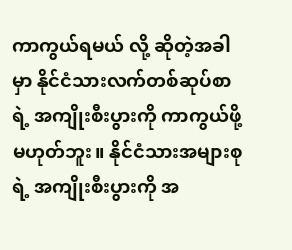ကာကွယ်ရမယ် လို့ ဆိုတဲ့အခါမှာ နိုင်ငံသားလက်တစ်ဆုပ်စာရဲ့ အကျိုးစီးပွားကို ကာကွယ်ဖို့မဟုတ်ဘူး။ နိုင်ငံသားအများစုရဲ့ အကျိုးစီးပွားကို အ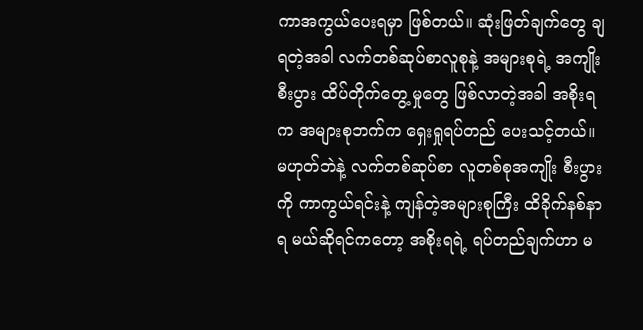ကာအကွယ်ပေးရမှာ ဖြစ်တယ်။ ဆုံးဖြတ်ချက်တွေ ချရတဲ့အခါ လက်တစ်ဆုပ်စာလူစုနဲ့ အများစုရဲ့ အကျိုးစီးပွား ထိပ်တိုက်တွေ့ မှုတွေ ဖြစ်လာတဲ့အခါ အစိုးရက အများစုဘက်က ရှေးရှုရပ်တည် ပေးသင့်တယ်။ မဟုတ်ဘဲနဲ့ လက်တစ်ဆုပ်စာ လူတစ်စုအကျိုး စီးပွားကို ကာကွယ်ရင်းနဲ့ ကျန်တဲ့အများစုကြီး ထိခိုက်နစ်နာရ မယ်ဆိုရင်ကတော့ အစိုးရရဲ့ ရပ်တည်ချက်ဟာ မ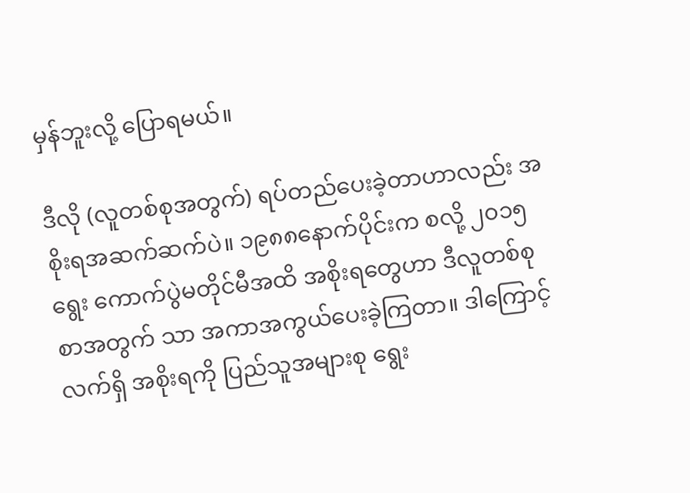မှန်ဘူးလို့ ပြောရမယ်။

ဒီလို (လူတစ်စုအတွက်) ရပ်တည်ပေးခဲ့တာဟာလည်း အစိုးရအဆက်ဆက်ပဲ။ ၁၉၈၈နောက်ပိုင်းက စလို့ ၂၀၁၅ ရွေး ကောက်ပွဲမတိုင်မီအထိ အစိုးရတွေဟာ ဒီလူတစ်စုစာအတွက် သာ အကာအကွယ်ပေးခဲ့ကြတာ။ ဒါကြောင့် လက်ရှိ အစိုးရကို ပြည်သူအများစု ရွေး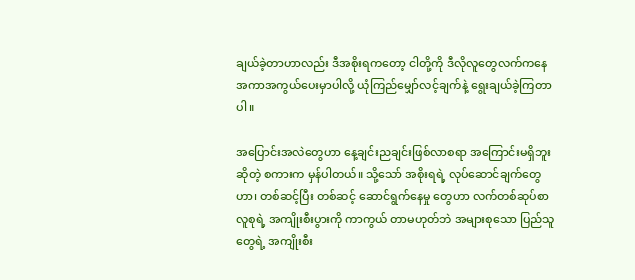ချယ်ခဲ့တာဟာလည်း ဒီအစိုးရကတော့ ငါတို့ကို ဒီလိုလူတွေလက်ကနေ အကာအကွယ်ပေးမှာပါလို့ ယုံကြည်မျှော်လင့်ချက်နဲ့ ရွေးချယ်ခဲ့ကြတာပါ။

အပြောင်းအလဲတွေဟာ နေ့ချင်းညချင်းဖြစ်လာစရာ အကြောင်းမရှိဘူးဆိုတဲ့ စကားက မှန်ပါတယ်။ သို့သော် အစိုးရရဲ့ လုပ်ဆောင်ချက်တွေဟာ၊ တစ်ဆင့်ပြီး တစ်ဆင့် ဆောင်ရွက်နေမှု တွေဟာ လက်တစ်ဆုပ်စာလူစုရဲ့ အကျိုးစီးပွားကို ကာကွယ် တာမဟုတ်ဘဲ အများစုသော ပြည်သူတွေရဲ့ အကျိုးစီး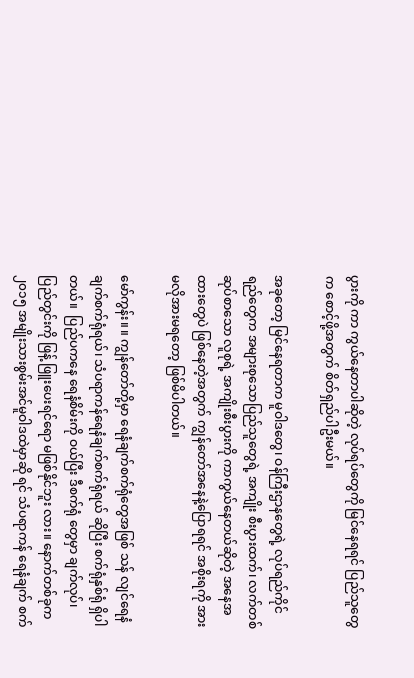ပွားကို ကာ ကွယ်နေတာပါဆိုတဲ့ လုပ်ရပ်တွေကို မြင်နေရရင် ပြည်သူတွေက စောင့်ဖို့အတွက် စိတ်ရှည်ပါဦးမယ်။

အခုတော့ မြင်နေရတာက မူဝါဒတွေ၊ ဝန်ကြီးဌာနတွေရဲ့ လုပ်ရည်ကိုင်ရည်တွေက အများစုသောပြည်သူတွေရဲ့ အကျိုး စီးပွားထက်၊ လက်တစ်ဆုပ်စာသော လူစုရဲ့ အကျိုးစီးပွားကို ကာကွယ်နေတယ်ဆိုတဲ့ အနေအထားတွေပဲ ဖြစ်နေတဲ့အတွက် ကျွန်တော်အနေနဲ့ပြောရရင် အစိုးရကို အားမလိုအားမရတော့ ဖြစ်မိပါတယ်။

မော်ကွန်း။ ။ ကျွန်တော်တို့မှာ ရေနံချက်စက်ရုံတွေအဖြစ် သန် လျင်ရေနံချက်စက်ရုံရယ်၊ သံပရာကန်ရေနံချက်စက်ရုံရယ် ဆိုပြီး စက်ရုံနှစ်ရုံ ရှိပါတယ်။  ပြည်ပကနေ ရေနံစိမ်းကို ဝယ်ပြီး ဒီစက်ရုံ တွေမှာ ချက်လုပ်၊ ပြည်တွင်းကို ဖြန့် ဖြူးပေးရင်ရော မဖြစ်နိုင်ဘူး လား။ နောက်တစ်ခုက ၂၀၁၅ အမျိုးသားစွမ်းအင်မူဝါဒထဲမှာဆို ရင် သံပရာကန် ရေနံချက် စက်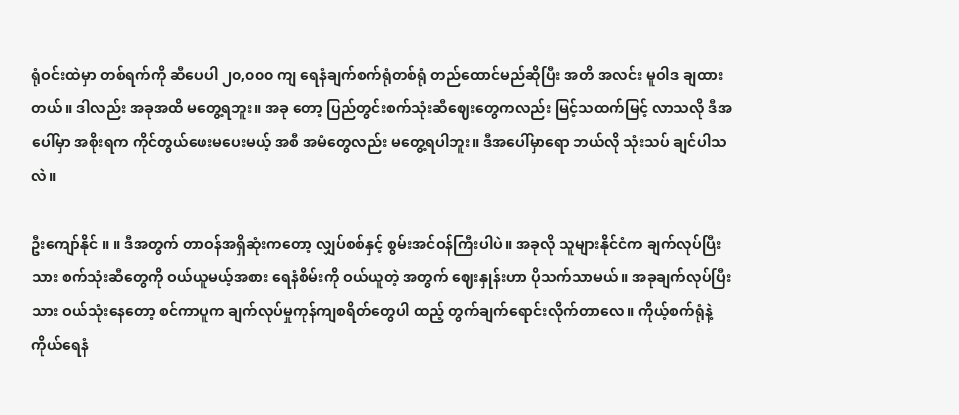ရုံဝင်းထဲမှာ တစ်ရက်ကို ဆီပေပါ ၂၀,၀၀၀ ကျ ရေနံချက်စက်ရုံတစ်ရုံ တည်ထောင်မည်ဆိုပြီး အတိ အလင်း မူဝါဒ ချထားတယ်။ ဒါလည်း အခုအထိ မတွေ့ရဘူး။ အခု တော့ ပြည်တွင်းစက်သုံးဆီဈေးတွေကလည်း မြင့်သထက်မြင့် လာသလို ဒီအပေါ်မှာ အစိုးရက ကိုင်တွယ်ဖေးမပေးမယ့် အစီ အမံတွေလည်း မတွေ့ရပါဘူး။ ဒီအပေါ်မှာရော ဘယ်လို သုံးသပ် ချင်ပါသလဲ။

ဦးကျော်နိုင် ။ ။ ဒီအတွက် တာဝန်အရှိဆုံးကတော့ လျှပ်စစ်နှင့် စွမ်းအင်ဝန်ကြီးပါပဲ။ အခုလို သူများနိုင်ငံက ချက်လုပ်ပြီးသား စက်သုံးဆီတွေကို ဝယ်ယူမယ့်အစား ရေနံစိမ်းကို ဝယ်ယူတဲ့ အတွက် ဈေးနှုန်းဟာ ပိုသက်သာမယ်။ အခုချက်လုပ်ပြီးသား ဝယ်သုံးနေတော့ စင်ကာပူက ချက်လုပ်မှုကုန်ကျစရိတ်တွေပါ ထည့် တွက်ချက်ရောင်းလိုက်တာလေ။ ကိုယ့်စက်ရုံနဲ့ကိုယ်ရေနံ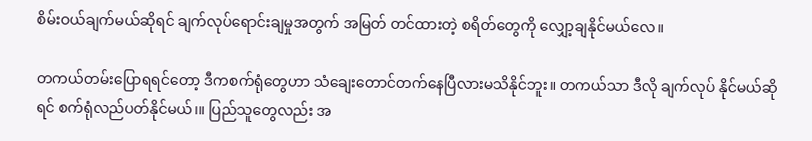စိမ်းဝယ်ချက်မယ်ဆိုရင် ချက်လုပ်ရောင်းချမှုအတွက် အမြတ် တင်ထားတဲ့ စရိတ်တွေကို လျှော့ချနိုင်မယ်လေ။

တကယ်တမ်းပြောရရင်တော့ ဒီကစက်ရုံတွေဟာ သံချေးတောင်တက်နေပြီလားမသိနိုင်ဘူး။ တကယ်သာ ဒီလို ချက်လုပ် နိုင်မယ်ဆိုရင် စက်ရုံလည်ပတ်နိုင်မယ်၊။ ပြည်သူတွေလည်း အ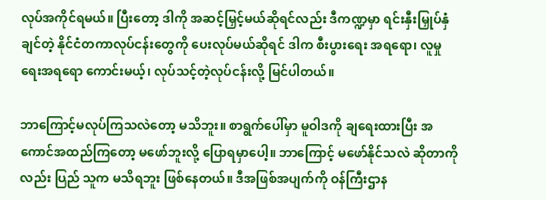လုပ်အကိုင်ရမယ်။ ပြီးတော့ ဒါကို အဆင့်မြှင့်မယ်ဆိုရင်လည်း ဒီကဏ္ဍမှာ ရင်းနှီးမြှုပ်နှံချင်တဲ့ နိုင်ငံတကာလုပ်ငန်းတွေကို ပေးလုပ်မယ်ဆိုရင် ဒါက စီးပွားရေး အရရော၊ လူမှုရေးအရရော ကောင်းမယ့်၊ လုပ်သင့်တဲ့လုပ်ငန်းလို့ မြင်ပါတယ်။

ဘာကြောင့်မလုပ်ကြသလဲတော့ မသိဘူး။ စာရွက်ပေါ်မှာ မူဝါဒကို ချရေးထားပြီး အကောင်အထည်ကြတော့ မဖော်ဘူးလို့ ပြောရမှာပေါ့။ ဘာကြောင့် မဖော်နိုင်သလဲ ဆိုတာကိုလည်း ပြည် သူက မသိရဘူး ဖြစ်နေတယ်။ ဒီအဖြစ်အပျက်ကို ဝန်ကြီးဌာန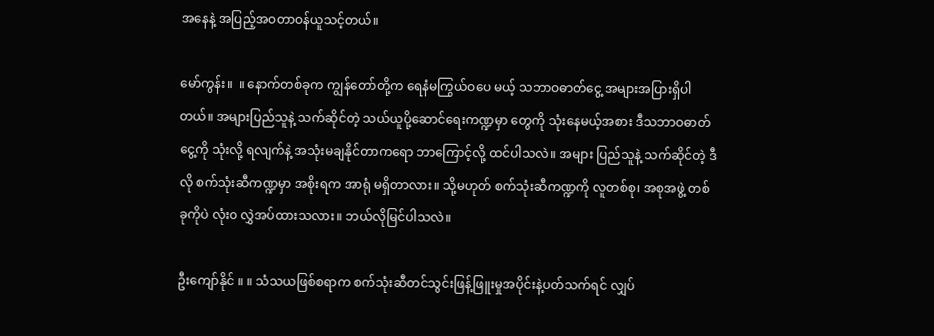အနေနဲ့ အပြည့်အဝတာဝန်ယူသင့်တယ်။

မော်ကွန်း။  ။ နောက်တစ်ခုက ကျွန်တော်တို့က ရေနံမကြွယ်ဝပေ မယ့် သဘာဝဓာတ်ငွေ့ အများအပြားရှိပါတယ်။ အများပြည်သူနဲ့ သက်ဆိုင်တဲ့ သယ်ယူပို့ဆောင်ရေးကဏ္ဍမှာ တွေကို သုံးနေမယ့်အစား ဒီသဘာဝဓာတ်ငွေ့ကို သုံးလို့ ရလျက်နဲ့ အသုံးမချနိုင်တာကရော ဘာကြောင့်လို့ ထင်ပါသလဲ။ အများ ပြည်သူနဲ့ သက်ဆိုင်တဲ့ ဒီလို စက်သုံးဆီကဏ္ဍမှာ အစိုးရက အာရုံ မရှိတာလား။ သို့မဟုတ် စက်သုံးဆီကဏ္ဍကို လူတစ်စု၊ အစုအဖွဲ့ တစ်ခုကိုပဲ လုံး၀ လွှဲအပ်ထားသလား။ ဘယ်လိုမြင်ပါသလဲ။

ဦးကျော်နိုင် ။ ။ သံသယဖြစ်စရာက စက်သုံးဆီတင်သွင်းဖြန့်ဖြူးမှုအပိုင်းနဲ့ပတ်သက်ရင် လျှပ်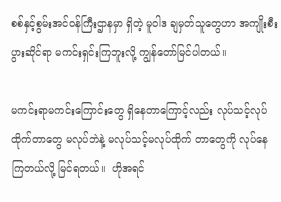စစ်နှင့်စွမ်းအင်ဝန်ကြီးဌာနမှာ ရှိတဲ့ မူဝါဒ ချမှတ်သူတွေဟာ အကျိုးစီးပွားဆိုင်ရာ မကင်းရှင်းကြဘူးလို့ ကျွန်တော်မြင်ပါတယ်။

မကင်းရာမကင်းကြောင်းတွေ ရှိနေတာကြောင့်လည်း လုပ်သင့်လုပ်ထိုက်တာတွေ မလုပ်ဘဲနဲ့ မလုပ်သင့်မလုပ်ထိုက် တာတွေကို လုပ်နေကြတယ်လို့ မြင်ရတယ်။  ဟိုအရင်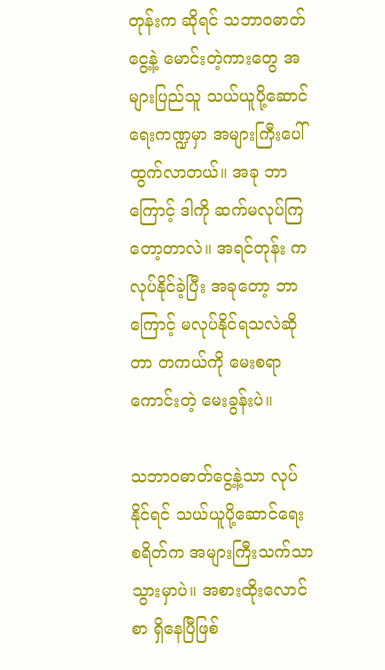တုန်းက ဆိုရင် သဘာဝဓာတ်ငွေ့နဲ့ မောင်းတဲ့ကားတွေ အများပြည်သူ သယ်ယူပို့ဆောင်ရေးကဏ္ဍမှာ အများကြီးပေါ်ထွက်လာတယ်။ အခု ဘာကြောင့် ဒါကို ဆက်မလုပ်ကြတော့တာလဲ။ အရင်တုန်း က လုပ်နိုင်ခဲ့ပြီး အခုတော့ ဘာကြောင့် မလုပ်နိုင်ရသလဲဆိုတာ တကယ်ကို မေးစရာကောင်းတဲ့ မေးခွန်းပဲ။

သဘာဝဓာတ်ငွေ့နဲ့သာ လုပ်နိုင်ရင် သယ်ယူပို့ဆောင်ရေး စရိတ်က အများကြီးသက်သာသွားမှာပဲ။ အစားထိုးလောင်စာ ရှိနေပြီဖြစ်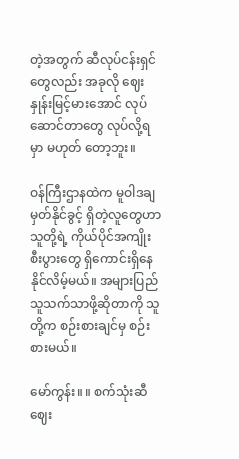တဲ့အတွက် ဆီလုပ်ငန်းရှင်တွေလည်း အခုလို ဈေး နှုန်းမြင့်မားအောင် လုပ်ဆောင်တာတွေ လုပ်လို့ရမှာ မဟုတ် တော့ဘူး။

ဝန်ကြီးဌာနထဲက မူဝါဒချမှတ်နိုင်ခွင့် ရှိတဲ့လူတွေဟာ သူတို့ရဲ့ ကိုယ်ပိုင်အကျိုးစီးပွားတွေ ရှိကောင်းရှိနေနိုင်လိမ့်မယ်။ အများပြည်သူသက်သာဖို့ဆိုတာကို သူတို့က စဉ်းစားချင်မှ စဉ်း စားမယ်။

မော်ကွန်း။ ။ စက်သုံးဆီဈေး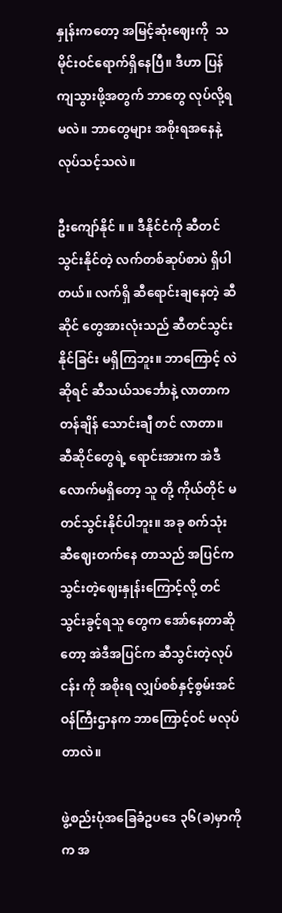နှုန်းကတော့ အမြင့်ဆုံးဈေးကို  သမိုင်းဝင်ရောက်ရှိနေပြီ။ ဒီဟာ ပြန်ကျသွားဖို့အတွက် ဘာတွေ လုပ်လို့ရမလဲ။ ဘာတွေများ အစိုးရအနေနဲ့ လုပ်သင့်သလဲ။

ဦးကျော်နိုင် ။ ။ ဒီနိုင်ငံကို ဆီတင်သွင်းနိုင်တဲ့ လက်တစ်ဆုပ်စာပဲ ရှိပါတယ်။ လက်ရှိ ဆီရောင်းချနေတဲ့ ဆီဆိုင် တွေအားလုံးသည် ဆီတင်သွင်းနိုင်ခြင်း မရှိကြဘူး။ ဘာကြောင့် လဲဆိုရင် ဆီသယ်သင်္ဘောနဲ့ လာတာက တန်ချိန် သောင်းချီ တင် လာတာ။ ဆီဆိုင်တွေရဲ့ ရောင်းအားက အဲဒီလောက်မရှိတော့ သူ တို့ ကိုယ်တိုင် မတင်သွင်းနိုင်ပါဘူး။ အခု စက်သုံးဆီဈေးတက်နေ တာသည် အပြင်က သွင်းတဲ့ဈေးနှုန်းကြောင့်လို့ တင်သွင်းခွင့်ရသူ တွေက အော်နေတာဆိုတော့ အဲဒီအပြင်က ဆီသွင်းတဲ့လုပ်ငန်း ကို အစိုးရ လျှပ်စစ်နှင့်စွမ်းအင်ဝန်ကြီးဌာနက ဘာကြောင့်ဝင် မလုပ်တာလဲ။

ဖွဲ့စည်းပုံအခြေခံဥပဒေ ၃၆(ခ)မှာကိုက အ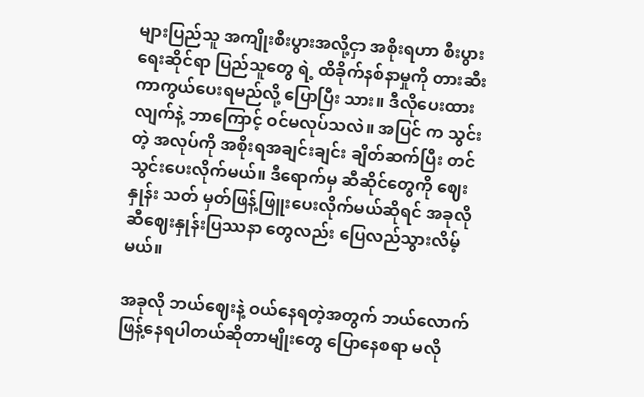များပြည်သူ အကျိုးစီးပွားအလို့ငှာ အစိုးရဟာ စီးပွားရေးဆိုင်ရာ ပြည်သူတွေ ရဲ့ ထိခိုက်နစ်နာမှုကို တားဆီးကာကွယ်ပေးရမည်လို့ ပြောပြီး သား။ ဒီလိုပေးထားလျက်နဲ့ ဘာကြောင့် ဝင်မလုပ်သလဲ။ အပြင် က သွင်းတဲ့ အလုပ်ကို အစိုးရအချင်းချင်း ချိတ်ဆက်ပြီး တင် သွင်းပေးလိုက်မယ်။ ဒီရောက်မှ ဆီဆိုင်တွေကို ဈေးနှုန်း သတ် မှတ်ဖြန့်ဖြူးပေးလိုက်မယ်ဆိုရင် အခုလို ဆီဈေးနှုန်းပြဿနာ တွေလည်း ပြေလည်သွားလိမ့်မယ်။

အခုလို ဘယ်ဈေးနဲ့ ဝယ်နေရတဲ့အတွက် ဘယ်လောက် ဖြန့်နေရပါတယ်ဆိုတာမျိုးတွေ ပြောနေစရာ မလို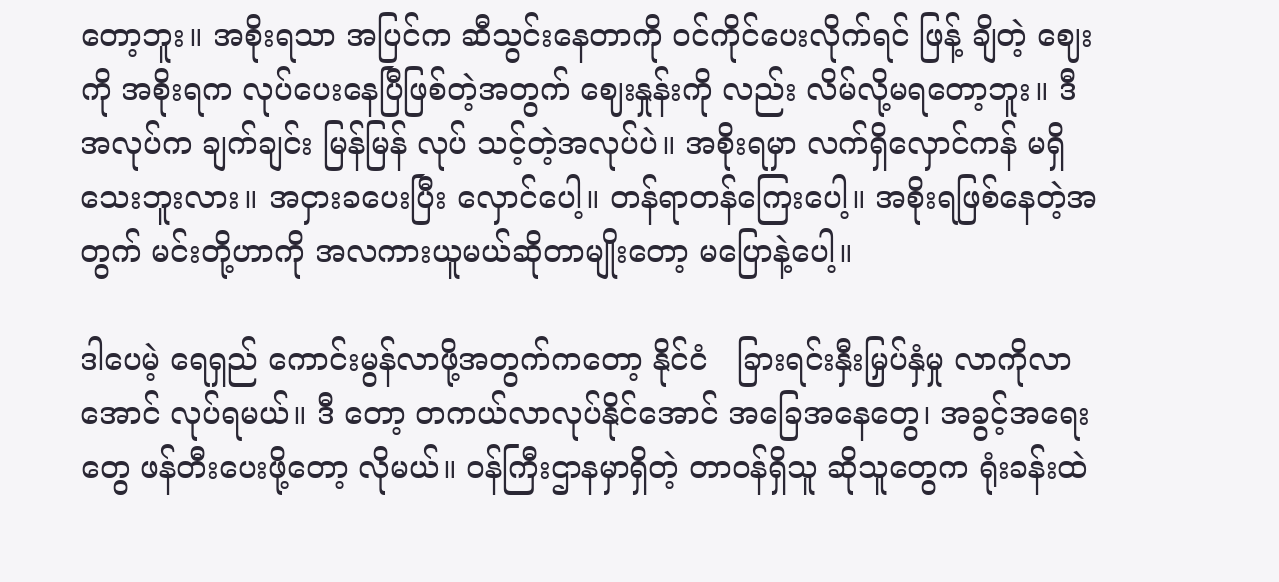တော့ဘူး။ အစိုးရသာ အပြင်က ဆီသွင်းနေတာကို ဝင်ကိုင်ပေးလိုက်ရင် ဖြန့် ချိတဲ့ ဈေးကို အစိုးရက လုပ်ပေးနေပြီဖြစ်တဲ့အတွက် ဈေးနှုန်းကို လည်း လိမ်လို့မရတော့ဘူး။ ဒီအလုပ်က ချက်ချင်း မြန်မြန် လုပ် သင့်တဲ့အလုပ်ပဲ။ အစိုးရမှာ လက်ရှိလှောင်ကန် မရှိသေးဘူးလား။ အငှားခပေးပြီး လှောင်ပေါ့။ တန်ရာတန်ကြေးပေါ့။ အစိုးရဖြစ်နေတဲ့အတွက် မင်းတို့ဟာကို အလကားယူမယ်ဆိုတာမျိုးတော့ မပြောနဲ့ပေါ့။

ဒါပေမဲ့ ရေရှည် ကောင်းမွန်လာဖို့အတွက်ကတော့ နိုင်ငံ   ခြားရင်းနှီးမြှပ်နှံမှု လာကိုလာအောင် လုပ်ရမယ်။ ဒီ တော့ တကယ်လာလုပ်နိုင်အောင် အခြေအနေတွေ၊ အခွင့်အရေး တွေ ဖန်တီးပေးဖို့တော့ လိုမယ်။ ဝန်ကြီးဌာနမှာရှိတဲ့ တာဝန်ရှိသူ ဆိုသူတွေက ရုံးခန်းထဲ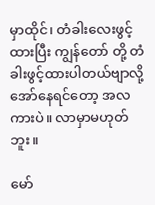မှာထိုင်၊ တံခါးလေးဖွင့်ထားပြီး ကျွန်တော် တို့ တံခါးဖွင့်ထားပါတယ်ဗျာလို့ အော်နေရင်တော့ အလကားပဲ။ လာမှာမဟုတ်ဘူး။

မော်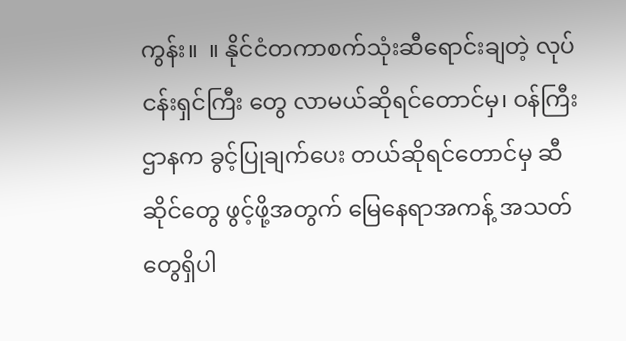ကွန်း။  ။ နိုင်ငံတကာစက်သုံးဆီရောင်းချတဲ့ လုပ်ငန်းရှင်ကြီး တွေ လာမယ်ဆိုရင်တောင်မှ၊ ဝန်ကြီးဌာနက ခွင့်ပြုချက်ပေး တယ်ဆိုရင်တောင်မှ ဆီဆိုင်တွေ ဖွင့်ဖို့အတွက် မြေနေရာအကန့် အသတ်တွေရှိပါ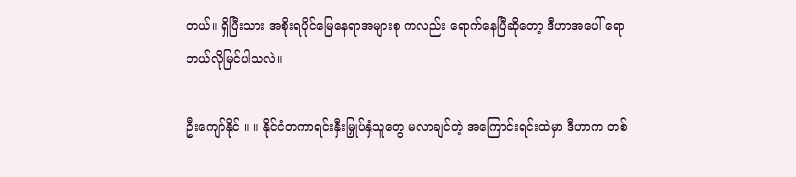တယ်။ ရှိပြီးသား အစိုးရပိုင်မြေနေရာအများစု ကလည်း ရောက်နေပြီဆိုတော့ ဒီဟာအပေါ် ရော ဘယ်လိုမြင်ပါသလဲ။

ဦးကျော်နိုင် ။ ။ နိုင်ငံတကာရင်းနှီးမြှုပ်နှံသူတွေ မလာချင်တဲ့ အကြောင်းရင်းထဲမှာ ဒီဟာက တစ်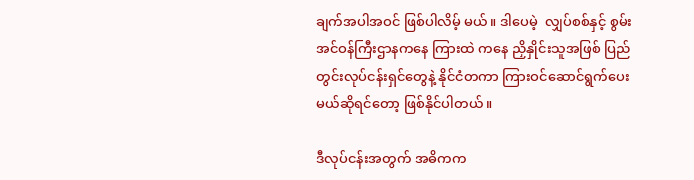ချက်အပါအဝင် ဖြစ်ပါလိမ့် မယ်။ ဒါပေမဲ့  လျှပ်စစ်နှင့် စွမ်းအင်ဝန်ကြီးဌာနကနေ ကြားထဲ ကနေ ညှိနှိုင်းသူအဖြစ် ပြည်တွင်းလုပ်ငန်းရှင်တွေနဲ့ နိုင်ငံတကာ ကြားဝင်ဆောင်ရွက်ပေးမယ်ဆိုရင်တော့ ဖြစ်နိုင်ပါတယ်။

ဒီလုပ်ငန်းအတွက် အဓိကက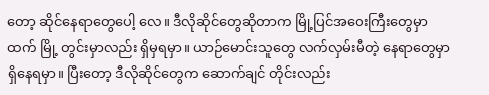တော့ ဆိုင်နေရာတွေပေါ့ လေ။ ဒီလိုဆိုင်တွေဆိုတာက မြို့ပြင်အဝေးကြီးတွေမှာထက် မြို့ တွင်းမှာလည်း ရှိမှရမှာ။ ယာဉ်မောင်းသူတွေ လက်လှမ်းမီတဲ့ နေရာတွေမှာ ရှိနေရမှာ။ ပြီးတော့ ဒီလိုဆိုင်တွေက ဆောက်ချင် တိုင်းလည်း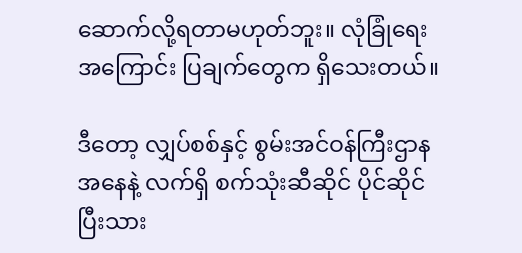ဆောက်လို့ရတာမဟုတ်ဘူး။ လုံခြုံရေးအကြောင်း ပြချက်တွေက ရှိသေးတယ်။

ဒီတော့ လျှပ်စစ်နှင့် စွမ်းအင်ဝန်ကြီးဌာနအနေနဲ့ လက်ရှိ စက်သုံးဆီဆိုင် ပိုင်ဆိုင်ပြီးသား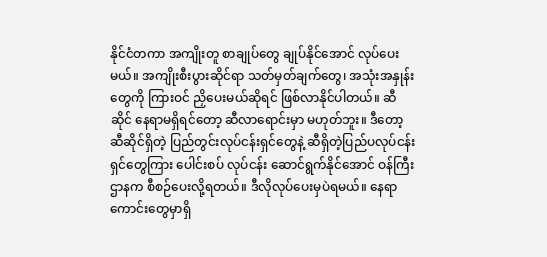နိုင်ငံတကာ အကျိုးတူ စာချုပ်တွေ ချုပ်နိုင်အောင် လုပ်ပေး မယ်။ အကျိုးစီးပွားဆိုင်ရာ သတ်မှတ်ချက်တွေ၊ အသုံးအနှုန်း တွေကို ကြားဝင် ညှိပေးမယ်ဆိုရင် ဖြစ်လာနိုင်ပါတယ်။ ဆီဆိုင် နေရာမရှိရင်တော့ ဆီလာရောင်းမှာ မဟုတ်ဘူး။ ဒီတော့ ဆီဆိုင်ရှိတဲ့ ပြည်တွင်းလုပ်ငန်းရှင်တွေနဲ့ ဆီရှိတဲ့ပြည်ပလုပ်ငန်းရှင်တွေကြား ပေါင်းစပ် လုပ်ငန်း ဆောင်ရွက်နိုင်အောင် ဝန်ကြီးဌာနက စီစဉ်ပေးလို့ရတယ်။ ဒီလိုလုပ်ပေးမှပဲရမယ်။ နေရာကောင်းတွေမှာရှိ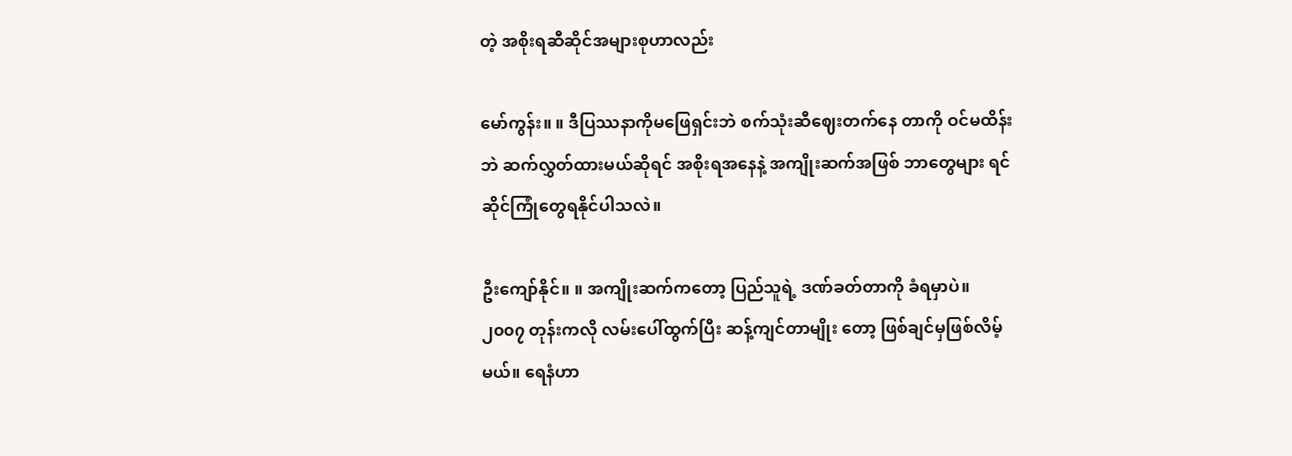တဲ့ အစိုးရဆီဆိုင်အများစုဟာလည်း

မော်ကွန်း။ ။ ဒီပြဿနာကိုမဖြေရှင်းဘဲ စက်သုံးဆီဈေးတက်နေ တာကို ဝင်မထိန်းဘဲ ဆက်လွှတ်ထားမယ်ဆိုရင် အစိုးရအနေနဲ့ အကျိုးဆက်အဖြစ် ဘာတွေများ ရင်ဆိုင်ကြုံတွေရနိုင်ပါသလဲ။

ဦးကျော်နိုင်။ ။ အကျိုးဆက်ကတော့ ပြည်သူရဲ့ ဒဏ်ခတ်တာကို ခံရမှာပဲ။ ၂၀၀၇ တုန်းကလို လမ်းပေါ်ထွက်ပြီး ဆန့်ကျင်တာမျိုး တော့ ဖြစ်ချင်မှဖြစ်လိမ့်မယ်။ ရေနံဟာ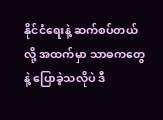နိုင်ငံရေးနဲ့ ဆက်စပ်တယ် လို့ အထက်မှာ သာဓကတွေနဲ့ ပြောခဲ့သလိုပဲ ဒီ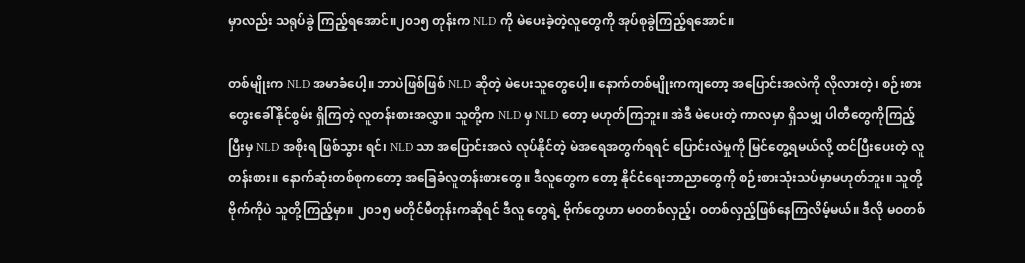မှာလည်း သရုပ်ခွဲ ကြည့်ရအောင်။၂၀၁၅ တုန်းက NLD ကို မဲပေးခဲ့တဲ့လူတွေကို အုပ်စုခွဲကြည့်ရအောင်။

တစ်မျိုးက NLD အမာခံပေါ့။ ဘာပဲဖြစ်ဖြစ် NLD ဆိုတဲ့ မဲပေးသူတွေပေါ့။ နောက်တစ်မျိုးကကျတော့ အပြောင်းအလဲကို လိုလားတဲ့၊ စဉ်းစားတွေးခေါ်နိုင်စွမ်း ရှိကြတဲ့ လူတန်းစားအလွှာ။ သူတို့က NLD မှ NLD တော့ မဟုတ်ကြဘူး။ အဲဒီ မဲပေးတဲ့ ကာလမှာ ရှိသမျှ ပါတီတွေကိုကြည့်ပြီးမှ NLD အစိုးရ ဖြစ်သွား ရင်၊ NLD သာ အပြောင်းအလဲ လုပ်နိုင်တဲ့ မဲအရေအတွက်ရရင် ပြောင်းလဲမှုကို မြင်တွေ့ရမယ်လို့ ထင်ပြီးပေးတဲ့ လူတန်းစား။ နောက်ဆုံးတစ်စုကတော့ အခြေခံလူတန်းစားတွေ။ ဒီလူတွေက တော့ နိုင်ငံရေးဘာညာတွေကို စဉ်းစားသုံးသပ်မှာမဟုတ်ဘူး။ သူတို့ဗိုက်ကိုပဲ သူတို့ကြည့်မှာ။ ၂၀၁၅ မတိုင်မီတုန်းကဆိုရင် ဒီလူ တွေရဲ့ ဗိုက်တွေဟာ မဝတစ်လှည့်၊ ဝတစ်လှည့်ဖြစ်နေကြလိမ့်မယ်။ ဒီလို မဝတစ်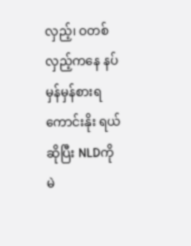လှည့်၊ ဝတစ်လှည့်ကနေ နပ်မှန်မှန်စားရကောင်းနိုး ရယ် ဆိုပြီး NLDကို မဲ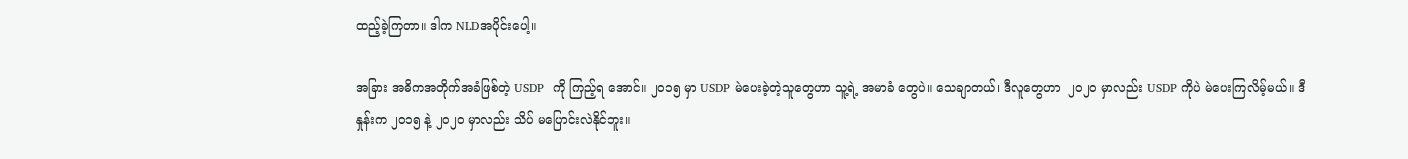ထည့်ခဲ့ကြတာ။ ဒါက NLDအပိုင်းပေါ့။

အခြား အဓိကအတိုက်အခံဖြစ်တဲ့ USDP  ကို ကြည့်ရ အောင်။ ၂၀၁၅ မှာ USDP မဲပေးခဲ့တဲ့သူတွေဟာ သူ့ရဲ့ အမာခံ တွေပဲ။ သေချာတယ်၊ ဒီလူတွေဟာ  ၂၀၂၀ မှာလည်း USDP ကိုပဲ မဲပေးကြလိမ့်မယ်။ ဒီနှုန်းက ၂၀၁၅ နဲ့ ၂၀၂၀ မှာလည်း သိပ် မပြောင်းလဲနိုင်ဘူး။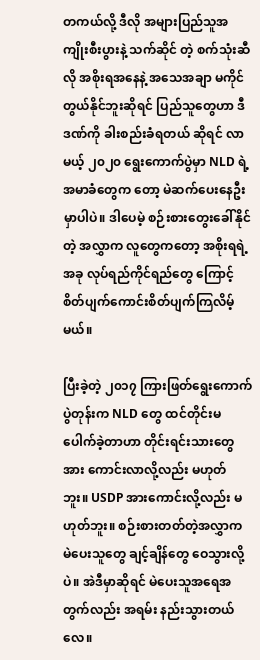တကယ်လို့ ဒီလို အများပြည်သူအကျိုးစီးပွားနဲ့ သက်ဆိုင် တဲ့ စက်သုံးဆီလို အစိုးရအနေနဲ့ အသေအချာ မကိုင် တွယ်နိုင်ဘူးဆိုရင် ပြည်သူတွေဟာ ဒီဒဏ်ကို ခါးစည်းခံရတယ် ဆိုရင် လာမယ့် ၂၀၂၀ ရွေးကောက်ပွဲမှာ NLD ရဲ့ အမာခံတွေက တော့ မဲဆက်ပေးနေဦးမှာပါပဲ။ ဒါပေမဲ့ စဉ်းစားတွေးခေါ်နိုင်တဲ့ အလွှာက လူတွေကတော့ အစိုးရရဲ့ အခု လုပ်ရည်ကိုင်ရည်တွေ ကြောင့် စိတ်ပျက်ကောင်းစိတ်ပျက်ကြလိမ့်မယ်။

ပြီးခဲ့တဲ့ ၂၀၁၇ ကြားဖြတ်ရွေးကောက်ပွဲတုန်းက NLD တွေ ထင်တိုင်းမပေါက်ခဲ့တာဟာ တိုင်းရင်းသားတွေ အား ကောင်းလာလို့လည်း မဟုတ်ဘူး။ USDP အားကောင်းလို့လည်း မဟုတ်ဘူး။ စဉ်းစားတတ်တဲ့အလွှာက မဲပေးသူတွေ ချင့်ချိန်တွေ ဝေသွားလို့ပဲ။ အဲဒီမှာဆိုရင် မဲပေးသူအရေအတွက်လည်း အရမ်း နည်းသွားတယ်လေ။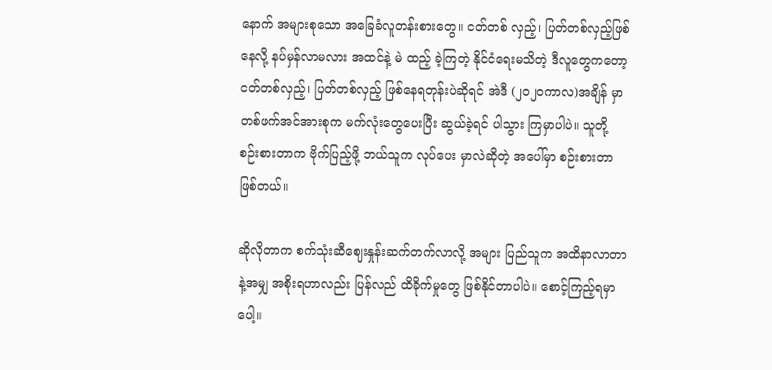နောက် အများစုသော အခြေခံလူတန်းစားတွေ။ ငတ်တစ် လှည့်၊ ပြတ်တစ်လှည့်ဖြစ်နေလို့ နပ်မှန်လာမလား အထင်နဲ့ မဲ ထည့် ခဲ့ကြတဲ့ နိုင်ငံရေးမသိတဲ့ ဒီလူတွေကတော့ ငတ်တစ်လှည့်၊ ပြတ်တစ်လှည့် ဖြစ်နေရတုန်းပဲဆိုရင် အဲဒီ (၂၀၂၀ကာလ)အချိန် မှာ တစ်ဖက်အင်အားစုက မက်လုံးတွေပေးပြီး ဆွယ်ခဲ့ရင် ပါသွား ကြမှာပါပဲ။ သူတို့ စဉ်းစားတာက ဗိုက်ပြည့်ဖို့ ဘယ်သူက လုပ်ပေး မှာလဲဆိုတဲ့ အပေါ်မှာ စဉ်းစားတာဖြစ်တယ်။

ဆိုလိုတာက စက်သုံးဆီဈေးနှုန်းဆက်တက်လာလို့ အများ ပြည်သူက အထိနာလာတာနဲ့အမျှ အစိုးရဟာလည်း ပြန်လည် ထိခိုက်မှုတွေ ဖြစ်နိုင်တာပါပဲ။ စောင့်ကြည့်ရမှာပေါ့။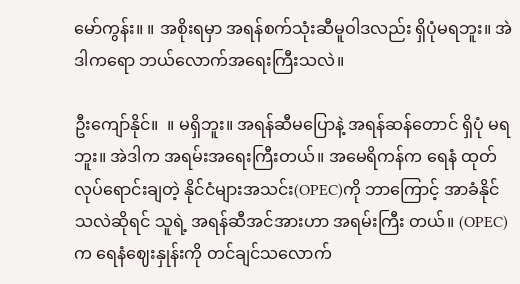မော်ကွန်း။ ။ အစိုးရမှာ အရန်စက်သုံးဆီမူဝါဒလည်း ရှိပုံမရဘူး။ အဲဒါကရော ဘယ်လောက်အရေးကြီးသလဲ။

ဦးကျော်နိုင်။  ။ မရှိဘူး။ အရန်ဆီမပြောနဲ့ အရန်ဆန်တောင် ရှိပုံ မရဘူး။ အဲဒါက အရမ်းအရေးကြီးတယ်။ အမေရိကန်က ရေနံ ထုတ်လုပ်ရောင်းချတဲ့ နိုင်ငံများအသင်း(OPEC)ကို ဘာကြောင့် အာခံနိုင်သလဲဆိုရင် သူရဲ့ အရန်ဆီအင်အားဟာ အရမ်းကြီး တယ်။ (OPEC) က ရေနံဈေးနှုန်းကို တင်ချင်သလောက်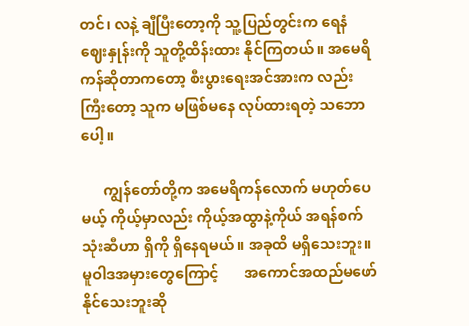တင်၊ လနဲ့ ချီပြီးတော့ကို သူ့ပြည်တွင်းက ရေနံဈေးနှုန်းကို သူတို့ထိန်းထား နိုင်ကြတယ်။ အမေရိကန်ဆိုတာကတော့ စီးပွားရေးအင်အားက လည်း ကြီးတော့ သူက မဖြစ်မနေ လုပ်ထားရတဲ့ သဘောပေါ့။

      ကျွန်တော်တို့က အမေရိကန်လောက် မဟုတ်ပေမယ့် ကိုယ့်မှာလည်း ကိုယ့်အထွာနဲ့ကိုယ် အရန်စက်သုံးဆီဟာ ရှိကို ရှိနေရမယ်။ အခုထိ မရှိသေးဘူး။ မူဝါဒအမှားတွေကြောင့်       အကောင်အထည်မဖော်နိုင်သေးဘူးဆို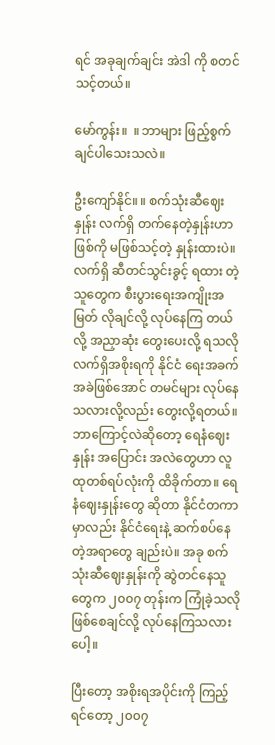ရင် အခုချက်ချင်း အဲဒါ ကို စတင်သင့်တယ်။

မော်ကွန်း။  ။ ဘာများ ဖြည့်စွက်ချင်ပါသေးသလဲ။

ဦးကျော်နိုင်။ ။ စက်သုံးဆီဈေးနှုန်း လက်ရှိ တက်နေတဲ့နှုန်းဟာ ဖြစ်ကို မဖြစ်သင့်တဲ့ နှုန်းထားပဲ။ လက်ရှိ ဆီတင်သွင်းခွင့် ရထား တဲ့သူတွေက စီးပွားရေးအကျိုးအမြတ် လိုချင်လို့ လုပ်နေကြ တယ်လို့ အညှာဆုံး တွေးပေးလို့ ရသလို လက်ရှိအစိုးရကို နိုင်ငံ ရေးအခက်အခဲဖြစ်အောင် တမင်များ လုပ်နေသလားလို့လည်း တွေးလို့ရတယ်။ ဘာကြောင့်လဲဆိုတော့ ရေနံဈေးနှုန်း အပြောင်း အလဲတွေဟာ လူထုတစ်ရပ်လုံးကို ထိခိုက်တာ။ ရေနံဈေးနှုန်းတွေ ဆိုတာ နိုင်ငံတကာမှာလည်း နိုင်ငံရေးနဲ့ ဆက်စပ်နေတဲ့အရာတွေ ချည်းပဲ။ အခု စက်သုံးဆီဈေးနှုန်းကို ဆွဲတင်နေသူတွေက ၂၀၀၇ တုန်းက ကြုံခဲ့သလို ဖြစ်စေချင်လို့ လုပ်နေကြသလားပေါ့။

ပြီးတော့ အစိုးရအပိုင်းကို ကြည့်ရင်တော့ ၂၀၀၇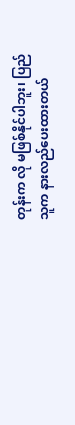တုန်းက လို မဖြစ်နိုင်ပါဘူး၊ ပြည်သူက နားလည်ပေးထားတယ်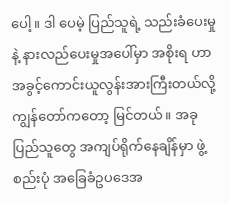ပေါ့။ ဒါ ပေမဲ့ ပြည်သူရဲ့ သည်းခံပေးမှုနဲ့ နားလည်ပေးမှုအပေါ်မှာ အစိုးရ ဟာ အခွင့်ကောင်းယူလွန်းအားကြီးတယ်လို့ ကျွန်တော်ကတော့ မြင်တယ်။ အခု ပြည်သူတွေ အကျပ်ရိုက်နေချိန်မှာ ဖွဲ့စည်းပုံ အခြေခံဥပဒေအ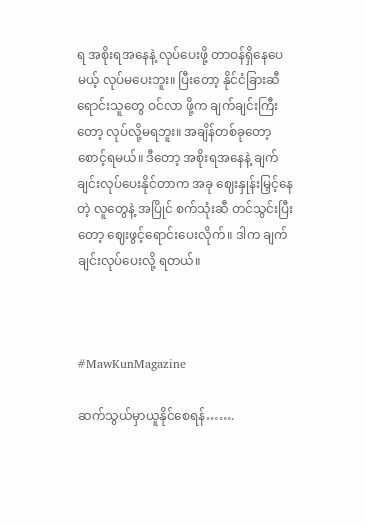ရ အစိုးရအနေနဲ့ လုပ်ပေးဖို့ တာဝန်ရှိနေပေ မယ့် လုပ်မပေးဘူး။ ပြီးတော့ နိုင်ငံခြားဆီ ရောင်းသူတွေ ဝင်လာ ဖို့က ချက်ချင်းကြီးတော့ လုပ်လို့မရဘူး။ အချိန်တစ်ခုတော့ စောင့်ရမယ်။ ဒီတော့ အစိုးရအနေနဲ့ ချက်ချင်းလုပ်ပေးနိုင်တာက အခု ဈေးနှုန်းမြှင့်နေတဲ့ လူတွေနဲ့ အပြိုင် စက်သုံးဆီ တင်သွင်းပြီး တော့ ဈေးဖွင့်ရောင်းပေးလိုက်။ ဒါက ချက်ချင်းလုပ်ပေးလို့ ရတယ်။



#MawKunMagazine

ဆက်သွယ်မှာယူနိုင်စေရန်…….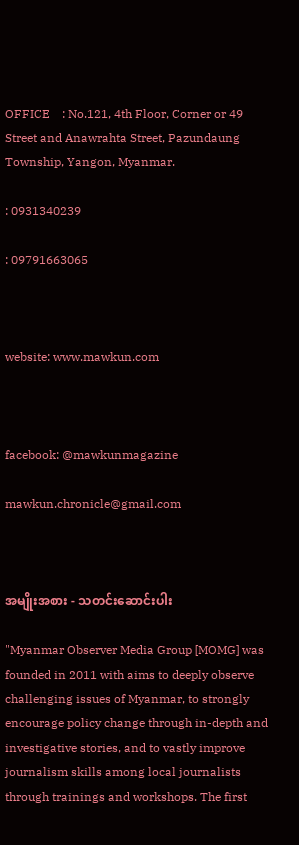OFFICE    : No.121, 4th Floor, Corner or 49 Street and Anawrahta Street, Pazundaung Township, Yangon, Myanmar.

: 0931340239

: 09791663065



website: www.mawkun.com



facebook: @mawkunmagazine

mawkun.chronicle@gmail.com



အမျိုးအစား - သတင်းဆောင်းပါး

"Myanmar Observer Media Group [MOMG] was founded in 2011 with aims to deeply observe challenging issues of Myanmar, to strongly encourage policy change through in-depth and investigative stories, and to vastly improve journalism skills among local journalists through trainings and workshops. The first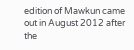edition of Mawkun came out in August 2012 after the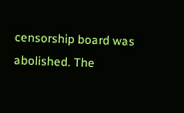censorship board was abolished. The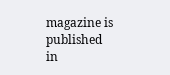magazine is published in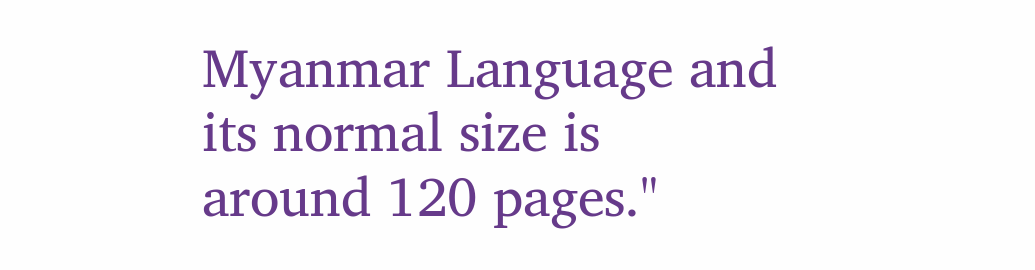Myanmar Language and its normal size is around 120 pages."